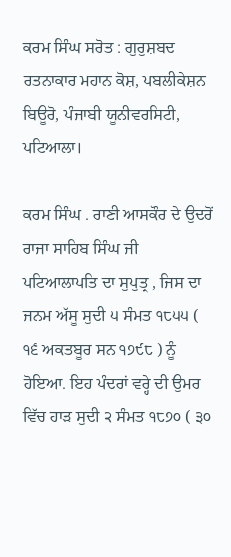ਕਰਮ ਸਿੰਘ ਸਰੋਤ : ਗੁਰੁਸ਼ਬਦ ਰਤਨਾਕਾਰ ਮਹਾਨ ਕੋਸ਼, ਪਬਲੀਕੇਸ਼ਨ ਬਿਊਰੋ, ਪੰਜਾਬੀ ਯੂਨੀਵਰਸਿਟੀ, ਪਟਿਆਲਾ।

ਕਰਮ ਸਿੰਘ . ਰਾਣੀ ਆਸਕੌਰ ਦੇ ਉਦਰੋਂ ਰਾਜਾ ਸਾਹਿਬ ਸਿੰਘ ਜੀ ਪਟਿਆਲਾਪਤਿ ਦਾ ਸੁਪੁਤ੍ਰ , ਜਿਸ ਦਾ ਜਨਮ ਅੱਸੂ ਸੁਦੀ ੫ ਸੰਮਤ ੧੮੫੫ ( ੧੬ ਅਕਤਬੂਰ ਸਨ ੧੭੯੮ ) ਨੂੰ ਹੋਇਆ. ਇਹ ਪੰਦਰਾਂ ਵਰ੍ਹੇ ਦੀ ਉਮਰ ਵਿੱਚ ਹਾੜ ਸੁਦੀ ੨ ਸੰਮਤ ੧੮੭੦ ( ੩੦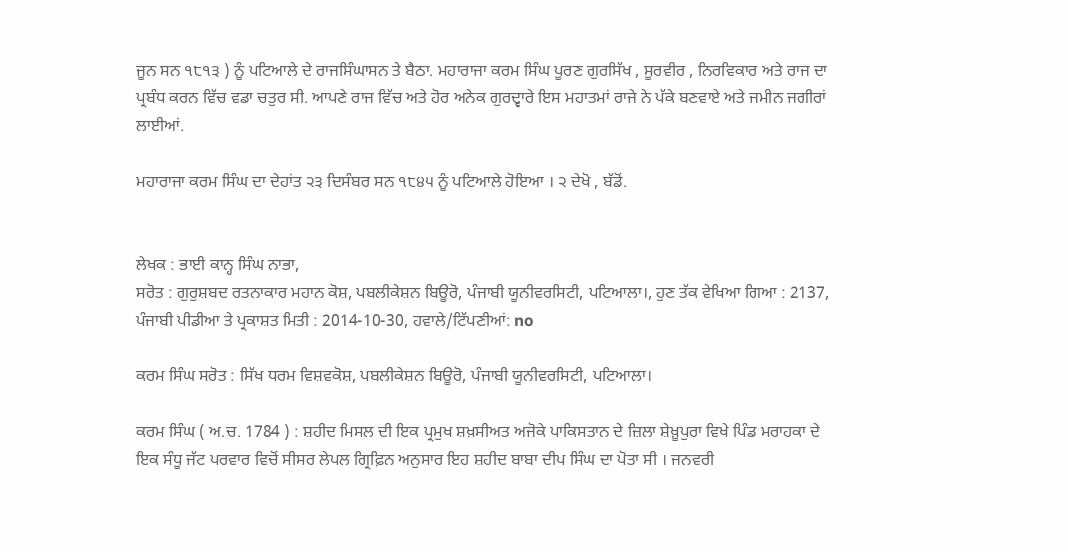ਜੂਨ ਸਨ ੧੮੧੩ ) ਨੂੰ ਪਟਿਆਲੇ ਦੇ ਰਾਜਸਿੰਘਾਸਨ ਤੇ ਬੈਠਾ. ਮਹਾਰਾਜਾ ਕਰਮ ਸਿੰਘ ਪੂਰਣ ਗੁਰਸਿੱਖ , ਸੂਰਵੀਰ , ਨਿਰਵਿਕਾਰ ਅਤੇ ਰਾਜ ਦਾ ਪ੍ਰਬੰਧ ਕਰਨ ਵਿੱਚ ਵਡਾ ਚਤੁਰ ਸੀ. ਆਪਣੇ ਰਾਜ ਵਿੱਚ ਅਤੇ ਹੋਰ ਅਨੇਕ ਗੁਰਦ੍ਵਾਰੇ ਇਸ ਮਹਾਤਮਾਂ ਰਾਜੇ ਨੇ ਪੱਕੇ ਬਣਵਾਏ ਅਤੇ ਜਮੀਨ ਜਗੀਰਾਂ ਲਾਈਆਂ.

ਮਹਾਰਾਜਾ ਕਰਮ ਸਿੰਘ ਦਾ ਦੇਹਾਂਤ ੨੩ ਦਿਸੰਬਰ ਸਨ ੧੮੪੫ ਨੂੰ ਪਟਿਆਲੇ ਹੋਇਆ । ੨ ਦੇਖੋ , ਬੱਡੋਂ.


ਲੇਖਕ : ਭਾਈ ਕਾਨ੍ਹ ਸਿੰਘ ਨਾਭਾ,
ਸਰੋਤ : ਗੁਰੁਸ਼ਬਦ ਰਤਨਾਕਾਰ ਮਹਾਨ ਕੋਸ਼, ਪਬਲੀਕੇਸ਼ਨ ਬਿਊਰੋ, ਪੰਜਾਬੀ ਯੂਨੀਵਰਸਿਟੀ, ਪਟਿਆਲਾ।, ਹੁਣ ਤੱਕ ਵੇਖਿਆ ਗਿਆ : 2137, ਪੰਜਾਬੀ ਪੀਡੀਆ ਤੇ ਪ੍ਰਕਾਸ਼ਤ ਮਿਤੀ : 2014-10-30, ਹਵਾਲੇ/ਟਿੱਪਣੀਆਂ: no

ਕਰਮ ਸਿੰਘ ਸਰੋਤ : ਸਿੱਖ ਧਰਮ ਵਿਸ਼ਵਕੋਸ਼, ਪਬਲੀਕੇਸ਼ਨ ਬਿਊਰੋ, ਪੰਜਾਬੀ ਯੂਨੀਵਰਸਿਟੀ, ਪਟਿਆਲਾ।

ਕਰਮ ਸਿੰਘ ( ਅ.ਚ. 1784 ) : ਸ਼ਹੀਦ ਮਿਸਲ ਦੀ ਇਕ ਪ੍ਰਮੁਖ ਸ਼ਖ਼ਸੀਅਤ ਅਜੋਕੇ ਪਾਕਿਸਤਾਨ ਦੇ ਜ਼ਿਲਾ ਸ਼ੇਖ਼ੂਪੁਰਾ ਵਿਖੇ ਪਿੰਡ ਮਰਾਹਕਾ ਦੇ ਇਕ ਸੰਧੂ ਜੱਟ ਪਰਵਾਰ ਵਿਚੋਂ ਸੀਸਰ ਲੇਪਲ ਗ੍ਰਿਫ਼ਿਨ ਅਨੁਸਾਰ ਇਹ ਸ਼ਹੀਦ ਬਾਬਾ ਦੀਪ ਸਿੰਘ ਦਾ ਪੋਤਾ ਸੀ । ਜਨਵਰੀ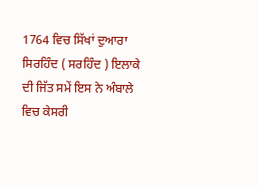1764 ਵਿਚ ਸਿੱਖਾਂ ਦੁਆਰਾ ਸਿਰਹਿੰਦ ( ਸਰਹਿੰਦ ) ਇਲਾਕੇ ਦੀ ਜਿੱਤ ਸਮੇਂ ਇਸ ਨੇ ਅੰਬਾਲੇ ਵਿਚ ਕੇਸਰੀ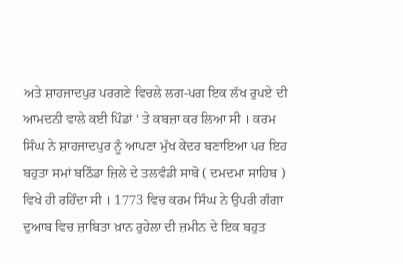ਅਤੇ ਸ਼ਾਹਜਾਦਪੁਰ ਪਰਗਣੇ ਵਿਚਲੇ ਲਗ-ਪਗ ਇਕ ਲੱਖ ਰੁਪਏ ਦੀ ਆਮਦਨੀ ਵਾਲੇ ਕਈ ਪਿੰਡਾਂ ‘ ਤੇ ਕਬਜ਼ਾ ਕਰ ਲਿਆ ਸੀ । ਕਰਮ ਸਿੰਘ ਨੇ ਸ਼ਾਹਜਾਦਪੁਰ ਨੂੰ ਆਪਣਾ ਮੁੱਖ ਕੇਂਦਰ ਬਣਾਇਆ ਪਰ ਇਹ ਬਹੁਤਾ ਸਮਾਂ ਬਠਿੰਡਾ ਜ਼ਿਲੇ ਦੇ ਤਲਵੰਡੀ ਸਾਬੋ ( ਦਮਦਮਾ ਸਾਹਿਬ ) ਵਿਖੇ ਹੀ ਰਹਿੰਦਾ ਸੀ । 1773 ਵਿਚ ਕਰਮ ਸਿੰਘ ਨੇ ਉਪਰੀ ਗੰਗਾ ਦੁਆਬ ਵਿਚ ਜ਼ਾਬਿਤਾ ਖ਼ਾਨ ਰੁਹੇਲਾ ਦੀ ਜ਼ਮੀਨ ਦੇ ਇਕ ਬਹੁਤ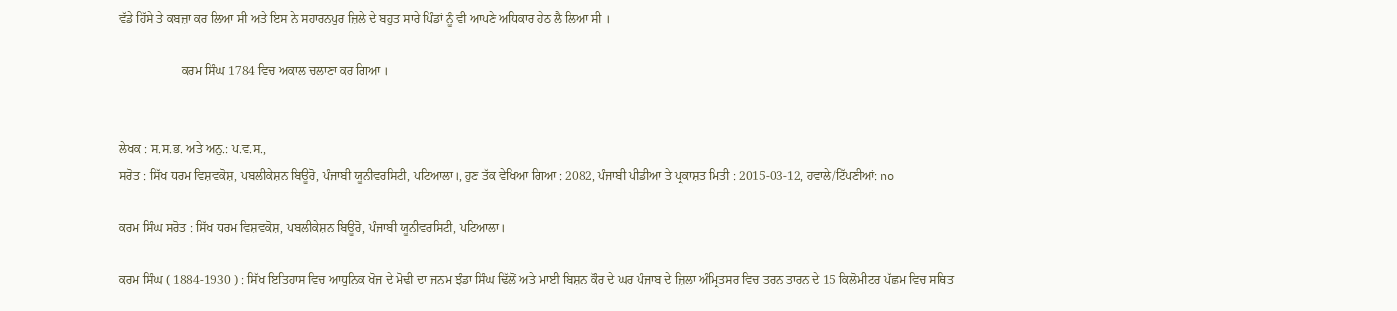ਵੱਡੇ ਹਿੱਸੇ ਤੇ ਕਬਜ਼ਾ ਕਰ ਲਿਆ ਸੀ ਅਤੇ ਇਸ ਨੇ ਸਹਾਰਨਪੁਰ ਜ਼ਿਲੇ ਦੇ ਬਹੁਤ ਸਾਰੇ ਪਿੰਡਾਂ ਨੂੰ ਵੀ ਆਪਣੇ ਅਧਿਕਾਰ ਹੇਠ ਲੈ ਲਿਆ ਸੀ ।

                    ਕਰਮ ਸਿੰਘ 1784 ਵਿਚ ਅਕਾਲ ਚਲਾਣਾ ਕਰ ਗਿਆ ।


ਲੇਖਕ : ਸ.ਸ.ਭ. ਅਤੇ ਅਨੁ.: ਪ.ਵ.ਸ.,
ਸਰੋਤ : ਸਿੱਖ ਧਰਮ ਵਿਸ਼ਵਕੋਸ਼, ਪਬਲੀਕੇਸ਼ਨ ਬਿਊਰੋ, ਪੰਜਾਬੀ ਯੂਨੀਵਰਸਿਟੀ, ਪਟਿਆਲਾ।, ਹੁਣ ਤੱਕ ਵੇਖਿਆ ਗਿਆ : 2082, ਪੰਜਾਬੀ ਪੀਡੀਆ ਤੇ ਪ੍ਰਕਾਸ਼ਤ ਮਿਤੀ : 2015-03-12, ਹਵਾਲੇ/ਟਿੱਪਣੀਆਂ: no

ਕਰਮ ਸਿੰਘ ਸਰੋਤ : ਸਿੱਖ ਧਰਮ ਵਿਸ਼ਵਕੋਸ਼, ਪਬਲੀਕੇਸ਼ਨ ਬਿਊਰੋ, ਪੰਜਾਬੀ ਯੂਨੀਵਰਸਿਟੀ, ਪਟਿਆਲਾ।

ਕਰਮ ਸਿੰਘ ( 1884-1930 ) : ਸਿੱਖ ਇਤਿਹਾਸ ਵਿਚ ਆਧੁਨਿਕ ਖੋਜ ਦੇ ਮੋਢੀ ਦਾ ਜਨਮ ਝੰਡਾ ਸਿੰਘ ਢਿੱਲੋਂ ਅਤੇ ਮਾਈ ਬਿਸ਼ਨ ਕੌਰ ਦੇ ਘਰ ਪੰਜਾਬ ਦੇ ਜ਼ਿਲਾ ਅੰਮ੍ਰਿਤਸਰ ਵਿਚ ਤਰਨ ਤਾਰਨ ਦੇ 15 ਕਿਲੋਮੀਟਰ ਪੱਛਮ ਵਿਚ ਸਥਿਤ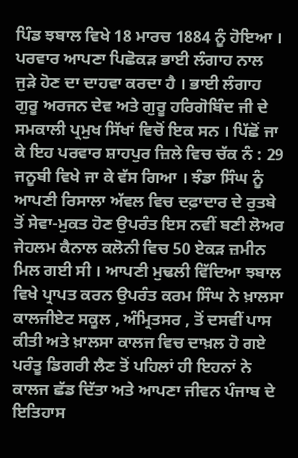ਪਿੰਡ ਝਬਾਲ ਵਿਖੇ 18 ਮਾਰਚ 1884 ਨੂੰ ਹੋਇਆ । ਪਰਵਾਰ ਆਪਣਾ ਪਿਛੋਕੜ ਭਾਈ ਲੰਗਾਹ ਨਾਲ ਜੁੜੇ ਹੋਣ ਦਾ ਦਾਹਵਾ ਕਰਦਾ ਹੈ । ਭਾਈ ਲੰਗਾਹ ਗੁਰੂ ਅਰਜਨ ਦੇਵ ਅਤੇ ਗੁਰੂ ਹਰਿਗੋਬਿੰਦ ਜੀ ਦੇ ਸਮਕਾਲੀ ਪ੍ਰਮੁਖ ਸਿੱਖਾਂ ਵਿਚੋਂ ਇਕ ਸਨ । ਪਿੱਛੋਂ ਜਾ ਕੇ ਇਹ ਪਰਵਾਰ ਸ਼ਾਹਪੁਰ ਜ਼ਿਲੇ ਵਿਚ ਚੱਕ ਨੰ : 29 ਜਨੂਬੀ ਵਿਖੇ ਜਾ ਕੇ ਵੱਸ ਗਿਆ । ਝੰਡਾ ਸਿੰਘ ਨੂੰ ਆਪਣੀ ਰਿਸਾਲਾ ਅੱਵਲ ਵਿਚ ਦਫ਼ਾਦਾਰ ਦੇ ਰੁਤਬੇ ਤੋਂ ਸੇਵਾ-ਮੁਕਤ ਹੋਣ ਉਪਰੰਤ ਇਸ ਨਵੀਂ ਬਣੀ ਲੋਅਰ ਜੇਹਲਮ ਕੈਨਾਲ ਕਲੋਨੀ ਵਿਚ 50 ਏਕੜ ਜ਼ਮੀਨ ਮਿਲ ਗਈ ਸੀ । ਆਪਣੀ ਮੁਢਲੀ ਵਿੱਦਿਆ ਝਬਾਲ ਵਿਖੇ ਪ੍ਰਾਪਤ ਕਰਨ ਉਪਰੰਤ ਕਰਮ ਸਿੰਘ ਨੇ ਖ਼ਾਲਸਾ ਕਾਲਜੀਏਟ ਸਕੂਲ , ਅੰਮ੍ਰਿਤਸਰ , ਤੋਂ ਦਸਵੀਂ ਪਾਸ ਕੀਤੀ ਅਤੇ ਖ਼ਾਲਸਾ ਕਾਲਜ ਵਿਚ ਦਾਖ਼ਲ ਹੋ ਗਏ ਪਰੰਤੂ ਡਿਗਰੀ ਲੈਣ ਤੋਂ ਪਹਿਲਾਂ ਹੀ ਇਹਨਾਂ ਨੇ ਕਾਲਜ ਛੱਡ ਦਿੱਤਾ ਅਤੇ ਆਪਣਾ ਜੀਵਨ ਪੰਜਾਬ ਦੇ ਇਤਿਹਾਸ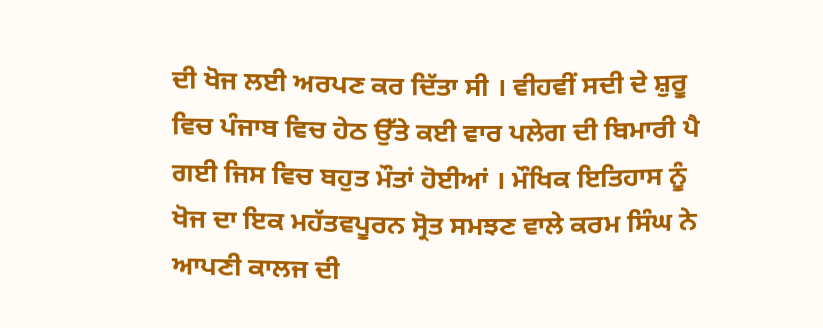ਦੀ ਖੋਜ ਲਈ ਅਰਪਣ ਕਰ ਦਿੱਤਾ ਸੀ । ਵੀਹਵੀਂ ਸਦੀ ਦੇ ਸ਼ੁਰੂ ਵਿਚ ਪੰਜਾਬ ਵਿਚ ਹੇਠ ਉੱਤੇ ਕਈ ਵਾਰ ਪਲੇਗ ਦੀ ਬਿਮਾਰੀ ਪੈ ਗਈ ਜਿਸ ਵਿਚ ਬਹੁਤ ਮੌਤਾਂ ਹੋਈਆਂ । ਮੌਖਿਕ ਇਤਿਹਾਸ ਨੂੰ ਖੋਜ ਦਾ ਇਕ ਮਹੱਤਵਪੂਰਨ ਸ੍ਰੋਤ ਸਮਝਣ ਵਾਲੇ ਕਰਮ ਸਿੰਘ ਨੇ ਆਪਣੀ ਕਾਲਜ ਦੀ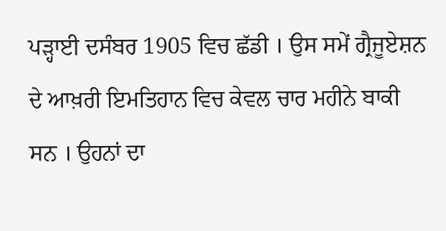ਪੜ੍ਹਾਈ ਦਸੰਬਰ 1905 ਵਿਚ ਛੱਡੀ । ਉਸ ਸਮੇਂ ਗ੍ਰੈਜੂਏਸ਼ਨ ਦੇ ਆਖ਼ਰੀ ਇਮਤਿਹਾਨ ਵਿਚ ਕੇਵਲ ਚਾਰ ਮਹੀਨੇ ਬਾਕੀ ਸਨ । ਉਹਨਾਂ ਦਾ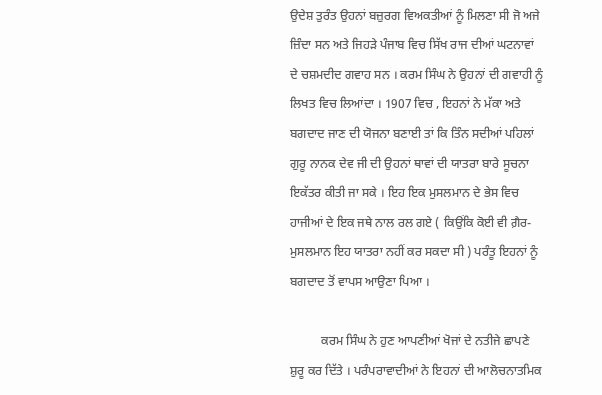ਉਦੇਸ਼ ਤੁਰੰਤ ਉਹਨਾਂ ਬਜ਼ੁਰਗ ਵਿਅਕਤੀਆਂ ਨੂੰ ਮਿਲਣਾ ਸੀ ਜੋ ਅਜੇ ਜ਼ਿੰਦਾ ਸਨ ਅਤੇ ਜਿਹੜੇ ਪੰਜਾਬ ਵਿਚ ਸਿੱਖ ਰਾਜ ਦੀਆਂ ਘਟਨਾਵਾਂ ਦੇ ਚਸ਼ਮਦੀਦ ਗਵਾਹ ਸਨ । ਕਰਮ ਸਿੰਘ ਨੇ ਉਹਨਾਂ ਦੀ ਗਵਾਹੀ ਨੂੰ ਲਿਖਤ ਵਿਚ ਲਿਆਂਦਾ । 1907 ਵਿਚ , ਇਹਨਾਂ ਨੇ ਮੱਕਾ ਅਤੇ ਬਗਦਾਦ ਜਾਣ ਦੀ ਯੋਜਨਾ ਬਣਾਈ ਤਾਂ ਕਿ ਤਿੰਨ ਸਦੀਆਂ ਪਹਿਲਾਂ ਗੁਰੂ ਨਾਨਕ ਦੇਵ ਜੀ ਦੀ ਉਹਨਾਂ ਥਾਵਾਂ ਦੀ ਯਾਤਰਾ ਬਾਰੇ ਸੂਚਨਾ ਇਕੱਤਰ ਕੀਤੀ ਜਾ ਸਕੇ । ਇਹ ਇਕ ਮੁਸਲਮਾਨ ਦੇ ਭੇਸ ਵਿਚ ਹਾਜੀਆਂ ਦੇ ਇਕ ਜਥੇ ਨਾਲ ਰਲ ਗਏ ( ਕਿਉਂਕਿ ਕੋਈ ਵੀ ਗ਼ੈਰ- ਮੁਸਲਮਾਨ ਇਹ ਯਾਤਰਾ ਨਹੀਂ ਕਰ ਸਕਦਾ ਸੀ ) ਪਰੰਤੂ ਇਹਨਾਂ ਨੂੰ ਬਗਦਾਦ ਤੋਂ ਵਾਪਸ ਆਉਣਾ ਪਿਆ ।

          ਕਰਮ ਸਿੰਘ ਨੇ ਹੁਣ ਆਪਣੀਆਂ ਖੋਜਾਂ ਦੇ ਨਤੀਜੇ ਛਾਪਣੇ ਸ਼ੁਰੂ ਕਰ ਦਿੱਤੇ । ਪਰੰਪਰਾਵਾਦੀਆਂ ਨੇ ਇਹਨਾਂ ਦੀ ਆਲੋਚਨਾਤਮਿਕ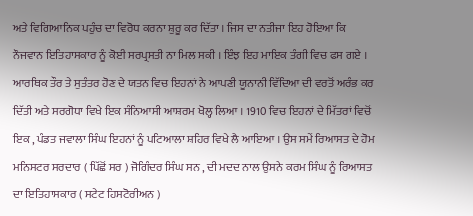ਅਤੇ ਵਿਗਿਆਨਿਕ ਪਹੁੰਚ ਦਾ ਵਿਰੋਧ ਕਰਨਾ ਸ਼ੁਰੂ ਕਰ ਦਿੱਤਾ । ਜਿਸ ਦਾ ਨਤੀਜਾ ਇਹ ਹੋਇਆ ਕਿ ਨੌਜਵਾਨ ਇਤਿਹਾਸਕਾਰ ਨੂੰ ਕੋਈ ਸਰਪ੍ਰਸਤੀ ਨਾ ਮਿਲ ਸਕੀ । ਇੰਝ ਇਹ ਮਾਇਕ ਤੰਗੀ ਵਿਚ ਫਸ ਗਏ । ਆਰਥਿਕ ਤੌਰ ਤੇ ਸੁਤੰਤਰ ਹੋਣ ਦੇ ਯਤਨ ਵਿਚ ਇਹਨਾਂ ਨੇ ਆਪਣੀ ਯੂਨਾਨੀ ਵਿੱਦਿਆ ਦੀ ਵਰਤੋਂ ਅਰੰਭ ਕਰ ਦਿੱਤੀ ਅਤੇ ਸਰਗੋਧਾ ਵਿਖੇ ਇਕ ਸੰਨਿਆਸੀ ਆਸ਼ਰਮ ਖੋਲ੍ਹ ਲਿਆ । 1910 ਵਿਚ ਇਹਨਾਂ ਦੇ ਮਿੱਤਰਾਂ ਵਿਚੋਂ ਇਕ , ਪੰਡਤ ਜਵਾਲਾ ਸਿੰਘ ਇਹਨਾਂ ਨੂੰ ਪਟਿਆਲਾ ਸ਼ਹਿਰ ਵਿਖੇ ਲੈ ਆਇਆ । ਉਸ ਸਮੇਂ ਰਿਆਸਤ ਦੇ ਹੋਮ ਮਨਿਸਟਰ ਸਰਦਾਰ ( ਪਿੱਛੋਂ ਸਰ ) ਜੋਗਿੰਦਰ ਸਿੰਘ ਸਨ , ਦੀ ਮਦਦ ਨਾਲ ਉਸਨੇ ਕਰਮ ਸਿੰਘ ਨੂੰ ਰਿਆਸਤ ਦਾ ਇਤਿਹਾਸਕਾਰ ( ਸਟੇਟ ਹਿਸਟੋਰੀਅਨ )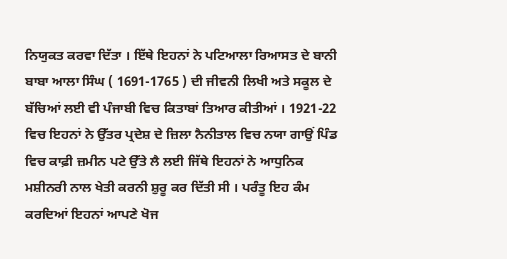ਨਿਯੁਕਤ ਕਰਵਾ ਦਿੱਤਾ । ਇੱਥੇ ਇਹਨਾਂ ਨੇ ਪਟਿਆਲਾ ਰਿਆਸਤ ਦੇ ਬਾਨੀ ਬਾਬਾ ਆਲਾ ਸਿੰਘ ( 1691-1765 ) ਦੀ ਜੀਵਨੀ ਲਿਖੀ ਅਤੇ ਸਕੂਲ ਦੇ ਬੱਚਿਆਂ ਲਈ ਵੀ ਪੰਜਾਬੀ ਵਿਚ ਕਿਤਾਬਾਂ ਤਿਆਰ ਕੀਤੀਆਂ । 1921-22 ਵਿਚ ਇਹਨਾਂ ਨੇ ਉੱਤਰ ਪ੍ਰਦੇਸ਼ ਦੇ ਜ਼ਿਲਾ ਨੈਨੀਤਾਲ ਵਿਚ ਨਯਾ ਗਾਉਂ ਪਿੰਡ ਵਿਚ ਕਾਫ਼ੀ ਜ਼ਮੀਨ ਪਟੇ ਉੱਤੇ ਲੈ ਲਈ ਜਿੱਥੇ ਇਹਨਾਂ ਨੇ ਆਧੁਨਿਕ ਮਸ਼ੀਨਰੀ ਨਾਲ ਖੇਤੀ ਕਰਨੀ ਸ਼ੁਰੂ ਕਰ ਦਿੱਤੀ ਸੀ । ਪਰੰਤੂ ਇਹ ਕੰਮ ਕਰਦਿਆਂ ਇਹਨਾਂ ਆਪਣੇ ਖੋਜ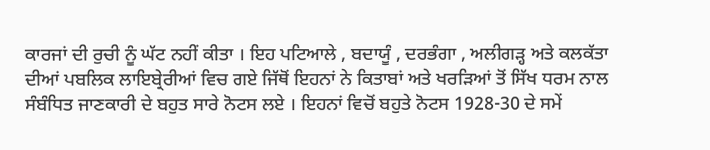ਕਾਰਜਾਂ ਦੀ ਰੁਚੀ ਨੂੰ ਘੱਟ ਨਹੀਂ ਕੀਤਾ । ਇਹ ਪਟਿਆਲੇ , ਬਦਾਯੂੰ , ਦਰਭੰਗਾ , ਅਲੀਗੜ੍ਹ ਅਤੇ ਕਲਕੱਤਾ ਦੀਆਂ ਪਬਲਿਕ ਲਾਇਬ੍ਰੇਰੀਆਂ ਵਿਚ ਗਏ ਜਿੱਥੋਂ ਇਹਨਾਂ ਨੇ ਕਿਤਾਬਾਂ ਅਤੇ ਖਰੜਿਆਂ ਤੋਂ ਸਿੱਖ ਧਰਮ ਨਾਲ ਸੰਬੰਧਿਤ ਜਾਣਕਾਰੀ ਦੇ ਬਹੁਤ ਸਾਰੇ ਨੋਟਸ ਲਏ । ਇਹਨਾਂ ਵਿਚੋਂ ਬਹੁਤੇ ਨੋਟਸ 1928-30 ਦੇ ਸਮੇਂ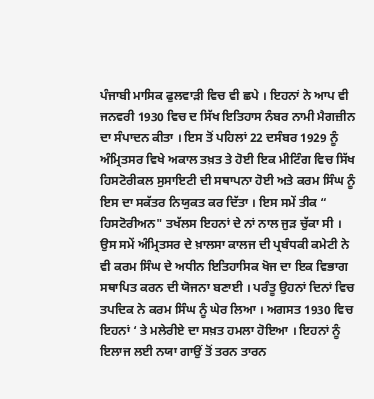ਪੰਜਾਬੀ ਮਾਸਿਕ ਫੁਲਵਾੜੀ ਵਿਚ ਵੀ ਛਪੇ । ਇਹਨਾਂ ਨੇ ਆਪ ਵੀ ਜਨਵਰੀ 1930 ਵਿਚ ਦ ਸਿੱਖ ਇਤਿਹਾਸ ਨੰਬਰ ਨਾਮੀ ਮੈਗਜ਼ੀਨ ਦਾ ਸੰਪਾਦਨ ਕੀਤਾ । ਇਸ ਤੋਂ ਪਹਿਲਾਂ 22 ਦਸੰਬਰ 1929 ਨੂੰ ਅੰਮ੍ਰਿਤਸਰ ਵਿਖੇ ਅਕਾਲ ਤਖ਼ਤ ਤੇ ਹੋਈ ਇਕ ਮੀਟਿੰਗ ਵਿਚ ਸਿੱਖ ਹਿਸਟੋਰੀਕਲ ਸੁਸਾਇਟੀ ਦੀ ਸਥਾਪਨਾ ਹੋਈ ਅਤੇ ਕਰਮ ਸਿੰਘ ਨੂੰ ਇਸ ਦਾ ਸਕੱਤਰ ਨਿਯੁਕਤ ਕਰ ਦਿੱਤਾ । ਇਸ ਸਮੇਂ ਤੀਕ “ ਹਿਸਟੋਰੀਅਨ" ਤਖੱਲਸ ਇਹਨਾਂ ਦੇ ਨਾਂ ਨਾਲ ਜੁੜ ਚੁੱਕਾ ਸੀ । ਉਸ ਸਮੇਂ ਅੰਮ੍ਰਿਤਸਰ ਦੇ ਖ਼ਾਲਸਾ ਕਾਲਜ ਦੀ ਪ੍ਰਬੰਧਕੀ ਕਮੇਟੀ ਨੇ ਵੀ ਕਰਮ ਸਿੰਘ ਦੇ ਅਧੀਨ ਇਤਿਹਾਸਿਕ ਖੋਜ ਦਾ ਇਕ ਵਿਭਾਗ ਸਥਾਪਿਤ ਕਰਨ ਦੀ ਯੋਜਨਾ ਬਣਾਈ । ਪਰੰਤੂ ਉਹਨਾਂ ਦਿਨਾਂ ਵਿਚ ਤਪਦਿਕ ਨੇ ਕਰਮ ਸਿੰਘ ਨੂੰ ਘੇਰ ਲਿਆ । ਅਗਸਤ 1930 ਵਿਚ ਇਹਨਾਂ ‘ ਤੇ ਮਲੇਰੀਏ ਦਾ ਸਖ਼ਤ ਹਮਲਾ ਹੋਇਆ । ਇਹਨਾਂ ਨੂੰ ਇਲਾਜ ਲਈ ਨਯਾ ਗਾਉਂ ਤੋਂ ਤਰਨ ਤਾਰਨ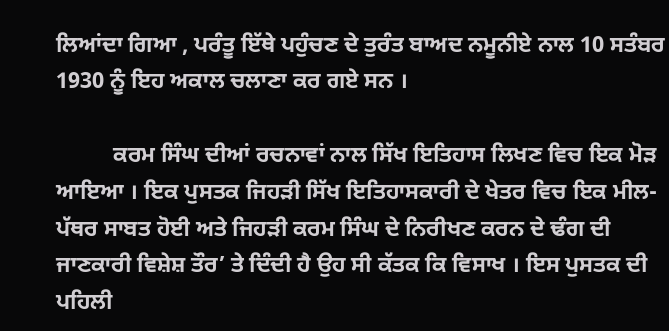ਲਿਆਂਦਾ ਗਿਆ , ਪਰੰਤੂ ਇੱਥੇ ਪਹੁੰਚਣ ਦੇ ਤੁਰੰਤ ਬਾਅਦ ਨਮੂਨੀਏ ਨਾਲ 10 ਸਤੰਬਰ 1930 ਨੂੰ ਇਹ ਅਕਾਲ ਚਲਾਣਾ ਕਰ ਗਏ ਸਨ ।

          ਕਰਮ ਸਿੰਘ ਦੀਆਂ ਰਚਨਾਵਾਂ ਨਾਲ ਸਿੱਖ ਇਤਿਹਾਸ ਲਿਖਣ ਵਿਚ ਇਕ ਮੋੜ ਆਇਆ । ਇਕ ਪੁਸਤਕ ਜਿਹੜੀ ਸਿੱਖ ਇਤਿਹਾਸਕਾਰੀ ਦੇ ਖੇਤਰ ਵਿਚ ਇਕ ਮੀਲ-ਪੱਥਰ ਸਾਬਤ ਹੋਈ ਅਤੇ ਜਿਹੜੀ ਕਰਮ ਸਿੰਘ ਦੇ ਨਿਰੀਖਣ ਕਰਨ ਦੇ ਢੰਗ ਦੀ ਜਾਣਕਾਰੀ ਵਿਸ਼ੇਸ਼ ਤੌਰ’ ਤੇ ਦਿੰਦੀ ਹੈ ਉਹ ਸੀ ਕੱਤਕ ਕਿ ਵਿਸਾਖ । ਇਸ ਪੁਸਤਕ ਦੀ ਪਹਿਲੀ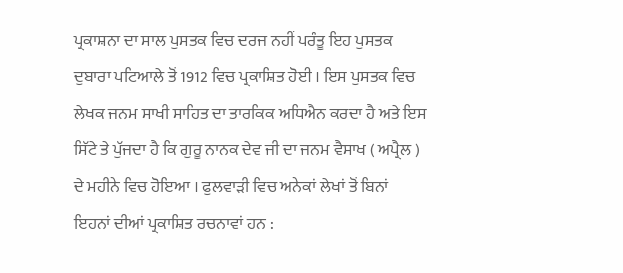ਪ੍ਰਕਾਸ਼ਨਾ ਦਾ ਸਾਲ ਪੁਸਤਕ ਵਿਚ ਦਰਜ ਨਹੀਂ ਪਰੰਤੂ ਇਹ ਪੁਸਤਕ ਦੁਬਾਰਾ ਪਟਿਆਲੇ ਤੋਂ 1912 ਵਿਚ ਪ੍ਰਕਾਸ਼ਿਤ ਹੋਈ । ਇਸ ਪੁਸਤਕ ਵਿਚ ਲੇਖਕ ਜਨਮ ਸਾਖੀ ਸਾਹਿਤ ਦਾ ਤਾਰਕਿਕ ਅਧਿਐਨ ਕਰਦਾ ਹੈ ਅਤੇ ਇਸ ਸਿੱਟੇ ਤੇ ਪੁੱਜਦਾ ਹੈ ਕਿ ਗੁਰੂ ਨਾਨਕ ਦੇਵ ਜੀ ਦਾ ਜਨਮ ਵੈਸਾਖ ( ਅਪ੍ਰੈਲ ) ਦੇ ਮਹੀਨੇ ਵਿਚ ਹੋਇਆ । ਫੁਲਵਾੜੀ ਵਿਚ ਅਨੇਕਾਂ ਲੇਖਾਂ ਤੋਂ ਬਿਨਾਂ ਇਹਨਾਂ ਦੀਆਂ ਪ੍ਰਕਾਸ਼ਿਤ ਰਚਨਾਵਾਂ ਹਨ :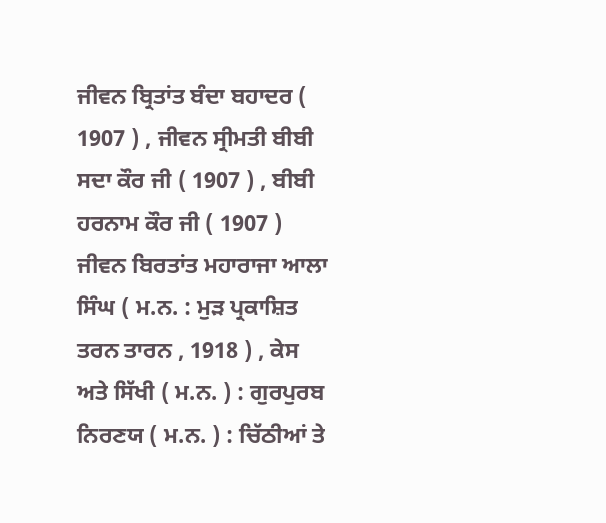ਜੀਵਨ ਬ੍ਰਿਤਾਂਤ ਬੰਦਾ ਬਹਾਦਰ ( 1907 ) , ਜੀਵਨ ਸ੍ਰੀਮਤੀ ਬੀਬੀ ਸਦਾ ਕੌਰ ਜੀ ( 1907 ) , ਬੀਬੀ ਹਰਨਾਮ ਕੌਰ ਜੀ ( 1907 ) ਜੀਵਨ ਬਿਰਤਾਂਤ ਮਹਾਰਾਜਾ ਆਲਾ ਸਿੰਘ ( ਮ.ਨ. : ਮੁੜ ਪ੍ਰਕਾਸ਼ਿਤ ਤਰਨ ਤਾਰਨ , 1918 ) , ਕੇਸ ਅਤੇ ਸਿੱਖੀ ( ਮ.ਨ. ) : ਗੁਰਪੁਰਬ ਨਿਰਣਯ ( ਮ.ਨ. ) : ਚਿੱਠੀਆਂ ਤੇ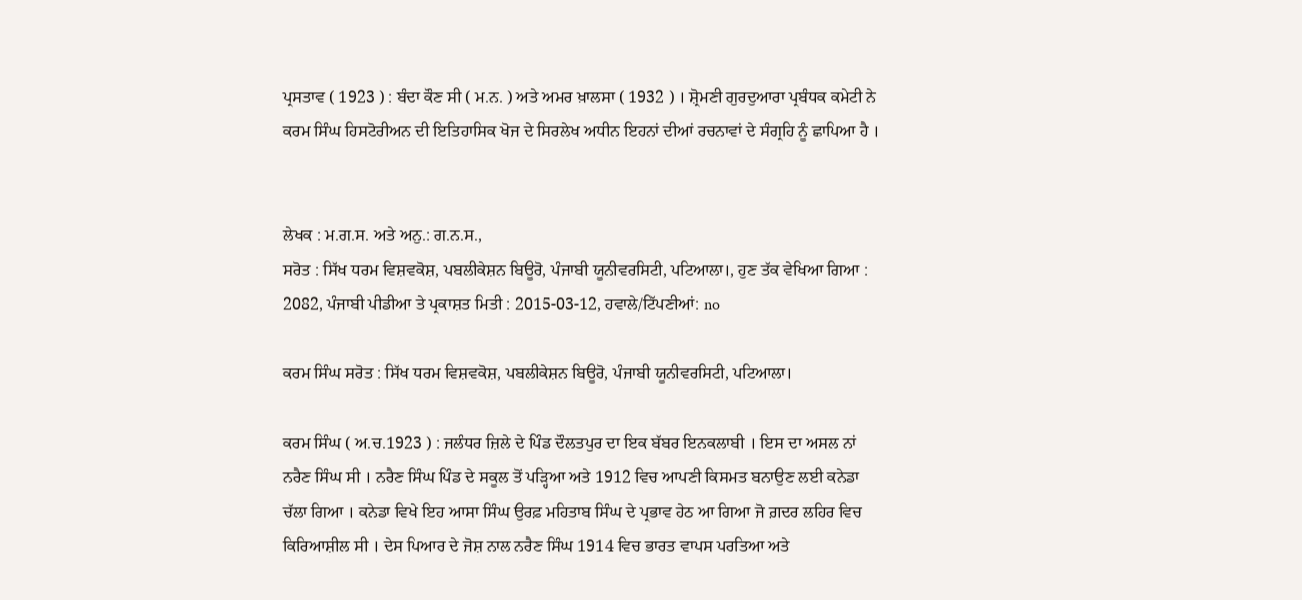ਪ੍ਰਸਤਾਵ ( 1923 ) : ਬੰਦਾ ਕੌਣ ਸੀ ( ਮ.ਨ. ) ਅਤੇ ਅਮਰ ਖ਼ਾਲਸਾ ( 1932 ) । ਸ਼੍ਰੋਮਣੀ ਗੁਰਦੁਆਰਾ ਪ੍ਰਬੰਧਕ ਕਮੇਟੀ ਨੇ ਕਰਮ ਸਿੰਘ ਹਿਸਟੋਰੀਅਨ ਦੀ ਇਤਿਹਾਸਿਕ ਖੋਜ ਦੇ ਸਿਰਲੇਖ ਅਧੀਨ ਇਹਨਾਂ ਦੀਆਂ ਰਚਨਾਵਾਂ ਦੇ ਸੰਗ੍ਰਹਿ ਨੂੰ ਛਾਪਿਆ ਹੈ ।


ਲੇਖਕ : ਮ.ਗ.ਸ. ਅਤੇ ਅਨੁ.: ਗ.ਨ.ਸ.,
ਸਰੋਤ : ਸਿੱਖ ਧਰਮ ਵਿਸ਼ਵਕੋਸ਼, ਪਬਲੀਕੇਸ਼ਨ ਬਿਊਰੋ, ਪੰਜਾਬੀ ਯੂਨੀਵਰਸਿਟੀ, ਪਟਿਆਲਾ।, ਹੁਣ ਤੱਕ ਵੇਖਿਆ ਗਿਆ : 2082, ਪੰਜਾਬੀ ਪੀਡੀਆ ਤੇ ਪ੍ਰਕਾਸ਼ਤ ਮਿਤੀ : 2015-03-12, ਹਵਾਲੇ/ਟਿੱਪਣੀਆਂ: no

ਕਰਮ ਸਿੰਘ ਸਰੋਤ : ਸਿੱਖ ਧਰਮ ਵਿਸ਼ਵਕੋਸ਼, ਪਬਲੀਕੇਸ਼ਨ ਬਿਊਰੋ, ਪੰਜਾਬੀ ਯੂਨੀਵਰਸਿਟੀ, ਪਟਿਆਲਾ।

ਕਰਮ ਸਿੰਘ ( ਅ.ਚ.1923 ) : ਜਲੰਧਰ ਜ਼ਿਲੇ ਦੇ ਪਿੰਡ ਦੌਲਤਪੁਰ ਦਾ ਇਕ ਬੱਬਰ ਇਨਕਲਾਬੀ । ਇਸ ਦਾ ਅਸਲ ਨਾਂ ਨਰੈਣ ਸਿੰਘ ਸੀ । ਨਰੈਣ ਸਿੰਘ ਪਿੰਡ ਦੇ ਸਕੂਲ ਤੋਂ ਪੜ੍ਹਿਆ ਅਤੇ 1912 ਵਿਚ ਆਪਣੀ ਕਿਸਮਤ ਬਨਾਉਣ ਲਈ ਕਨੇਡਾ ਚੱਲਾ ਗਿਆ । ਕਨੇਡਾ ਵਿਖੇ ਇਹ ਆਸਾ ਸਿੰਘ ਉਰਫ਼ ਮਹਿਤਾਬ ਸਿੰਘ ਦੇ ਪ੍ਰਭਾਵ ਹੇਠ ਆ ਗਿਆ ਜੋ ਗ਼ਦਰ ਲਹਿਰ ਵਿਚ ਕਿਰਿਆਸ਼ੀਲ ਸੀ । ਦੇਸ ਪਿਆਰ ਦੇ ਜੋਸ਼ ਨਾਲ ਨਰੈਣ ਸਿੰਘ 1914 ਵਿਚ ਭਾਰਤ ਵਾਪਸ ਪਰਤਿਆ ਅਤੇ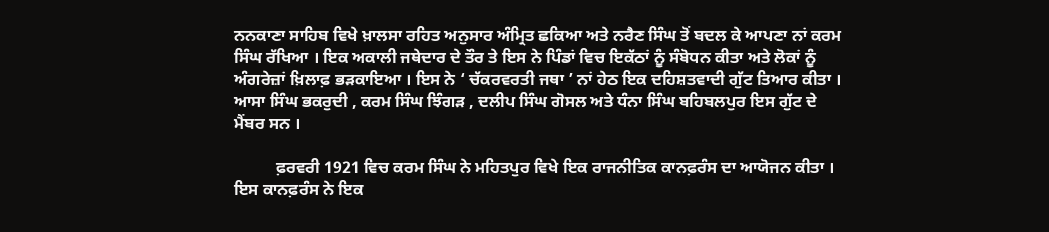ਨਨਕਾਣਾ ਸਾਹਿਬ ਵਿਖੇ ਖ਼ਾਲਸਾ ਰਹਿਤ ਅਨੁਸਾਰ ਅੰਮ੍ਰਿਤ ਛਕਿਆ ਅਤੇ ਨਰੈਣ ਸਿੰਘ ਤੋਂ ਬਦਲ ਕੇ ਆਪਣਾ ਨਾਂ ਕਰਮ ਸਿੰਘ ਰੱਖਿਆ । ਇਕ ਅਕਾਲੀ ਜਥੇਦਾਰ ਦੇ ਤੌਰ ਤੇ ਇਸ ਨੇ ਪਿੰਡਾਂ ਵਿਚ ਇਕੱਠਾਂ ਨੂੰ ਸੰਬੋਧਨ ਕੀਤਾ ਅਤੇ ਲੋਕਾਂ ਨੂੰ ਅੰਗਰੇਜ਼ਾਂ ਖ਼ਿਲਾਫ਼ ਭੜਕਾਇਆ । ਇਸ ਨੇ ‘ ਚੱਕਰਵਰਤੀ ਜਥਾ ’ ਨਾਂ ਹੇਠ ਇਕ ਦਹਿਸ਼ਤਵਾਦੀ ਗੁੱਟ ਤਿਆਰ ਕੀਤਾ । ਆਸਾ ਸਿੰਘ ਭਕਰੁਦੀ , ਕਰਮ ਸਿੰਘ ਝਿੰਗੜ , ਦਲੀਪ ਸਿੰਘ ਗੋਸਲ ਅਤੇ ਧੰਨਾ ਸਿੰਘ ਬਹਿਬਲਪੁਰ ਇਸ ਗੁੱਟ ਦੇ ਮੈਂਬਰ ਸਨ ।

          ਫ਼ਰਵਰੀ 1921 ਵਿਚ ਕਰਮ ਸਿੰਘ ਨੇ ਮਹਿਤਪੁਰ ਵਿਖੇ ਇਕ ਰਾਜਨੀਤਿਕ ਕਾਨਫ਼ਰੰਸ ਦਾ ਆਯੋਜਨ ਕੀਤਾ । ਇਸ ਕਾਨਫ਼ਰੰਸ ਨੇ ਇਕ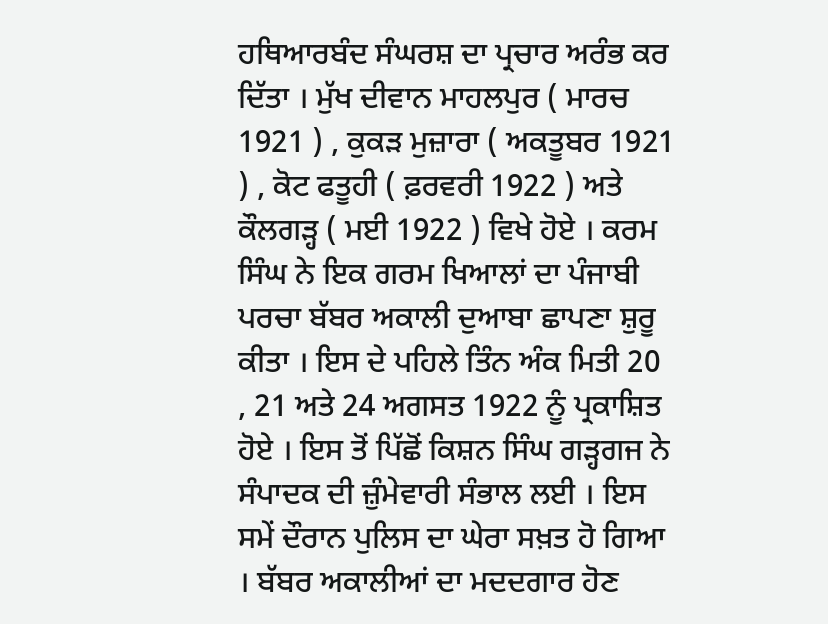ਹਥਿਆਰਬੰਦ ਸੰਘਰਸ਼ ਦਾ ਪ੍ਰਚਾਰ ਅਰੰਭ ਕਰ ਦਿੱਤਾ । ਮੁੱਖ ਦੀਵਾਨ ਮਾਹਲਪੁਰ ( ਮਾਰਚ 1921 ) , ਕੁਕੜ ਮੁਜ਼ਾਰਾ ( ਅਕਤੂਬਰ 1921 ) , ਕੋਟ ਫਤੂਹੀ ( ਫ਼ਰਵਰੀ 1922 ) ਅਤੇ ਕੌਲਗੜ੍ਹ ( ਮਈ 1922 ) ਵਿਖੇ ਹੋਏ । ਕਰਮ ਸਿੰਘ ਨੇ ਇਕ ਗਰਮ ਖਿਆਲਾਂ ਦਾ ਪੰਜਾਬੀ ਪਰਚਾ ਬੱਬਰ ਅਕਾਲੀ ਦੁਆਬਾ ਛਾਪਣਾ ਸ਼ੁਰੂ ਕੀਤਾ । ਇਸ ਦੇ ਪਹਿਲੇ ਤਿੰਨ ਅੰਕ ਮਿਤੀ 20 , 21 ਅਤੇ 24 ਅਗਸਤ 1922 ਨੂੰ ਪ੍ਰਕਾਸ਼ਿਤ ਹੋਏ । ਇਸ ਤੋਂ ਪਿੱਛੋਂ ਕਿਸ਼ਨ ਸਿੰਘ ਗੜ੍ਹਗਜ ਨੇ ਸੰਪਾਦਕ ਦੀ ਜ਼ੁੰਮੇਵਾਰੀ ਸੰਭਾਲ ਲਈ । ਇਸ ਸਮੇਂ ਦੌਰਾਨ ਪੁਲਿਸ ਦਾ ਘੇਰਾ ਸਖ਼ਤ ਹੋ ਗਿਆ । ਬੱਬਰ ਅਕਾਲੀਆਂ ਦਾ ਮਦਦਗਾਰ ਹੋਣ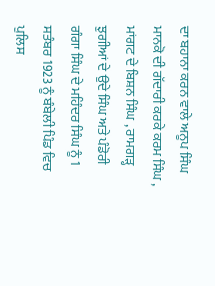ਦਾ ਬਹਾਨਾ ਕਰਨ ਵਾਲੇ ਅਨੂਪ ਸਿੰਘ ਮਾਨਕੋ ਦੀ ਗੱਦਾਰੀ ਕਰਕੇ ਕਰਮ ਸਿੰਘ , ਮਾਂਗਟ ਦੇ ਬਿਸ਼ਨ ਸਿੰਘ , ਰਾਮਗੜ੍ਹ ਝੁਗੀਆਂ ਦੇ ਉਦੇ ਸਿੰਘ ਅਤੇ ਪੰਡੋਰੀ ਗੰਗਾ ਸਿੰਘ ਦੇ ਮਹਿੰਦਰ ਸਿੰਘ ਨੂੰ 1 ਸਤੰਬਰ 1923 ਨੂੰ ਬੰਬੇਲੀ ਪਿੰਡ ਵਿਚ ਪੁਲਿਸ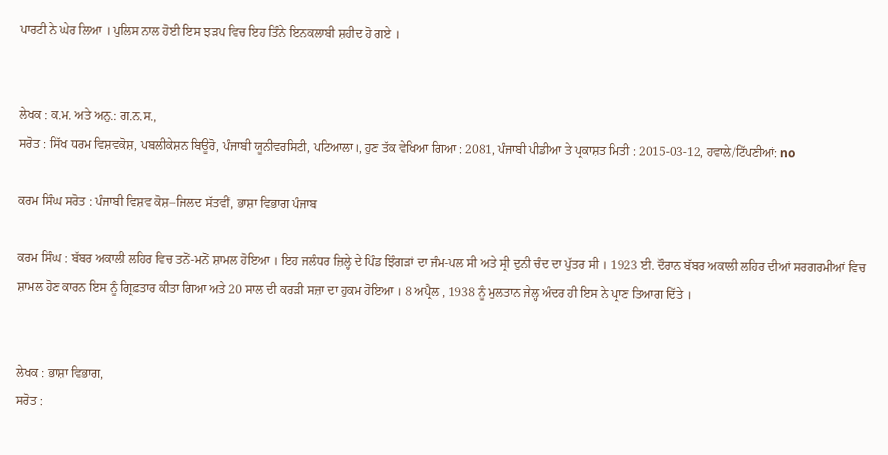ਪਾਰਟੀ ਨੇ ਘੇਰ ਲਿਆ । ਪੁਲਿਸ ਨਾਲ ਹੋਈ ਇਸ ਝੜਪ ਵਿਚ ਇਹ ਤਿੰਨੇ ਇਨਕਲਾਬੀ ਸ਼ਹੀਦ ਹੋ ਗਏ ।


ਲੇਖਕ : ਕ.ਮ. ਅਤੇ ਅਨੁ.: ਗ.ਨ.ਸ.,
ਸਰੋਤ : ਸਿੱਖ ਧਰਮ ਵਿਸ਼ਵਕੋਸ਼, ਪਬਲੀਕੇਸ਼ਨ ਬਿਊਰੋ, ਪੰਜਾਬੀ ਯੂਨੀਵਰਸਿਟੀ, ਪਟਿਆਲਾ।, ਹੁਣ ਤੱਕ ਵੇਖਿਆ ਗਿਆ : 2081, ਪੰਜਾਬੀ ਪੀਡੀਆ ਤੇ ਪ੍ਰਕਾਸ਼ਤ ਮਿਤੀ : 2015-03-12, ਹਵਾਲੇ/ਟਿੱਪਣੀਆਂ: no

ਕਰਮ ਸਿੰਘ ਸਰੋਤ : ਪੰਜਾਬੀ ਵਿਸ਼ਵ ਕੋਸ਼–ਜਿਲਦ ਸੱਤਵੀਂ, ਭਾਸ਼ਾ ਵਿਭਾਗ ਪੰਜਾਬ

ਕਰਮ ਸਿੰਘ : ਬੱਬਰ ਅਕਾਲੀ ਲਹਿਰ ਵਿਚ ਤਨੋਂ-ਮਨੋਂ ਸ਼ਾਮਲ ਹੋਇਆ । ਇਹ ਜਲੰਧਰ ਜ਼ਿਲ੍ਹੇ ਦੇ ਪਿੰਡ ਝਿੰਗੜਾਂ ਦਾ ਜੰਮ-ਪਲ ਸੀ ਅਤੇ ਸ੍ਰੀ ਦੁਨੀ ਚੰਦ ਦਾ ਪੁੱਤਰ ਸੀ । 1923 ਈ. ਦੌਰਾਨ ਬੱਬਰ ਅਕਾਲੀ ਲਹਿਰ ਦੀਆਂ ਸਰਗਰਮੀਆਂ ਵਿਚ ਸ਼ਾਮਲ ਹੋਣ ਕਾਰਨ ਇਸ ਨੂੰ ਗ੍ਰਿਫ਼ਤਾਰ ਕੀਤਾ ਗਿਆ ਅਤੇ 20 ਸਾਲ ਦੀ ਕਰੜੀ ਸਜ਼ਾ ਦਾ ਹੁਕਮ ਹੋਇਆ । 8 ਅਪ੍ਰੈਲ , 1938 ਨੂੰ ਮੁਲਤਾਨ ਜੇਲ੍ਹ ਅੰਦਰ ਹੀ ਇਸ ਨੇ ਪ੍ਰਾਣ ਤਿਆਗ ਦਿੱਤੇ ।


ਲੇਖਕ : ਭਾਸ਼ਾ ਵਿਭਾਗ,
ਸਰੋਤ :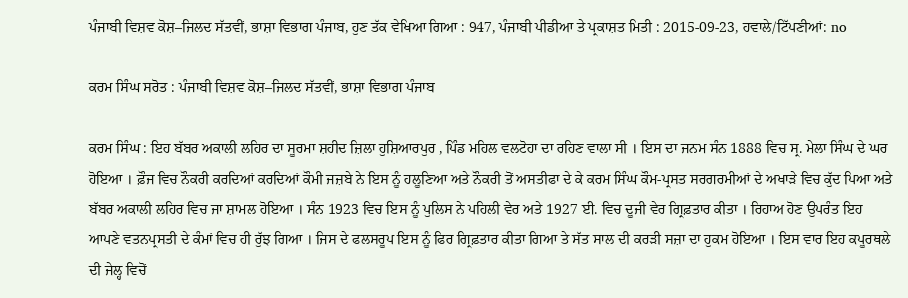ਪੰਜਾਬੀ ਵਿਸ਼ਵ ਕੋਸ਼–ਜਿਲਦ ਸੱਤਵੀਂ, ਭਾਸ਼ਾ ਵਿਭਾਗ ਪੰਜਾਬ, ਹੁਣ ਤੱਕ ਵੇਖਿਆ ਗਿਆ : 947, ਪੰਜਾਬੀ ਪੀਡੀਆ ਤੇ ਪ੍ਰਕਾਸ਼ਤ ਮਿਤੀ : 2015-09-23, ਹਵਾਲੇ/ਟਿੱਪਣੀਆਂ: no

ਕਰਮ ਸਿੰਘ ਸਰੋਤ : ਪੰਜਾਬੀ ਵਿਸ਼ਵ ਕੋਸ਼–ਜਿਲਦ ਸੱਤਵੀਂ, ਭਾਸ਼ਾ ਵਿਭਾਗ ਪੰਜਾਬ

ਕਰਮ ਸਿੰਘ : ਇਹ ਬੱਬਰ ਅਕਾਲੀ ਲਹਿਰ ਦਾ ਸੂਰਮਾ ਸ਼ਹੀਦ ਜ਼ਿਲਾ ਹੁਸ਼ਿਆਰਪੁਰ , ਪਿੰਡ ਮਹਿਲ ਵਲਟੋਹਾ ਦਾ ਰਹਿਣ ਵਾਲਾ ਸੀ । ਇਸ ਦਾ ਜਨਮ ਸੰਨ 1888 ਵਿਚ ਸ੍ਰ. ਮੇਲਾ ਸਿੰਘ ਦੇ ਘਰ ਹੋਇਆ । ਫ਼ੌਜ ਵਿਚ ਨੌਕਰੀ ਕਰਦਿਆਂ ਕਰਦਿਆਂ ਕੌਮੀ ਜਜ਼ਬੇ ਨੇ ਇਸ ਨੂੰ ਹਲੂਣਿਆ ਅਤੇ ਨੌਕਰੀ ਤੋਂ ਅਸਤੀਫਾ ਦੇ ਕੇ ਕਰਮ ਸਿੰਘ ਕੌਮ-ਪ੍ਰਸਤ ਸਰਗਰਮੀਆਂ ਦੇ ਅਖਾੜੇ ਵਿਚ ਕੁੱਦ ਪਿਆ ਅਤੇ ਬੱਬਰ ਅਕਾਲੀ ਲਹਿਰ ਵਿਚ ਜਾ ਸ਼ਾਮਲ ਹੋਇਆ । ਸੰਨ 1923 ਵਿਚ ਇਸ ਨੂੰ ਪੁਲਿਸ ਨੇ ਪਹਿਲੀ ਵੇਰ ਅਤੇ 1927 ਈ. ਵਿਚ ਦੂਜੀ ਵੇਰ ਗ੍ਰਿਫ਼ਤਾਰ ਕੀਤਾ । ਰਿਹਾਅ ਹੋਣ ਉਪਰੰਤ ਇਹ ਆਪਣੇ ਵਤਨਪ੍ਰਸਤੀ ਦੇ ਕੰਮਾਂ ਵਿਚ ਹੀ ਰੁੱਝ ਗਿਆ । ਜਿਸ ਦੇ ਫਲਸਰੂਪ ਇਸ ਨੂੰ ਫਿਰ ਗ੍ਰਿਫ਼ਤਾਰ ਕੀਤਾ ਗਿਆ ਤੇ ਸੱਤ ਸਾਲ ਦੀ ਕਰੜੀ ਸਜ਼ਾ ਦਾ ਹੁਕਮ ਹੋਇਆ । ਇਸ ਵਾਰ ਇਹ ਕਪੂਰਥਲੇ ਦੀ ਜੇਲ੍ਹ ਵਿਚੋਂ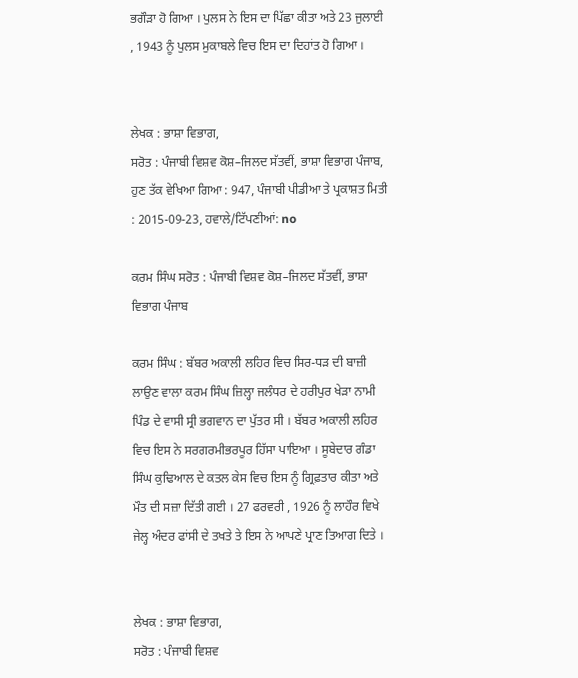ਭਗੌੜਾ ਹੋ ਗਿਆ । ਪੁਲਸ ਨੇ ਇਸ ਦਾ ਪਿੱਛਾ ਕੀਤਾ ਅਤੇ 23 ਜੁਲਾਈ , 1943 ਨੂੰ ਪੁਲਸ ਮੁਕਾਬਲੇ ਵਿਚ ਇਸ ਦਾ ਦਿਹਾਂਤ ਹੋ ਗਿਆ ।


ਲੇਖਕ : ਭਾਸ਼ਾ ਵਿਭਾਗ,
ਸਰੋਤ : ਪੰਜਾਬੀ ਵਿਸ਼ਵ ਕੋਸ਼–ਜਿਲਦ ਸੱਤਵੀਂ, ਭਾਸ਼ਾ ਵਿਭਾਗ ਪੰਜਾਬ, ਹੁਣ ਤੱਕ ਵੇਖਿਆ ਗਿਆ : 947, ਪੰਜਾਬੀ ਪੀਡੀਆ ਤੇ ਪ੍ਰਕਾਸ਼ਤ ਮਿਤੀ : 2015-09-23, ਹਵਾਲੇ/ਟਿੱਪਣੀਆਂ: no

ਕਰਮ ਸਿੰਘ ਸਰੋਤ : ਪੰਜਾਬੀ ਵਿਸ਼ਵ ਕੋਸ਼–ਜਿਲਦ ਸੱਤਵੀਂ, ਭਾਸ਼ਾ ਵਿਭਾਗ ਪੰਜਾਬ

ਕਰਮ ਸਿੰਘ : ਬੱਬਰ ਅਕਾਲੀ ਲਹਿਰ ਵਿਚ ਸਿਰ-ਧੜ ਦੀ ਬਾਜ਼ੀ ਲਾਉਣ ਵਾਲਾ ਕਰਮ ਸਿੰਘ ਜ਼ਿਲ੍ਹਾ ਜਲੰਧਰ ਦੇ ਹਰੀਪੁਰ ਖੇੜਾ ਨਾਮੀ ਪਿੰਡ ਦੇ ਵਾਸੀ ਸ੍ਰੀ ਭਗਵਾਨ ਦਾ ਪੁੱਤਰ ਸੀ । ਬੱਬਰ ਅਕਾਲੀ ਲਹਿਰ ਵਿਚ ਇਸ ਨੇ ਸਰਗਰਮੀਭਰਪੂਰ ਹਿੱਸਾ ਪਾਇਆ । ਸੂਬੇਦਾਰ ਗੰਡਾ ਸਿੰਘ ਕੁਢਿਆਲ ਦੇ ਕਤਲ ਕੇਸ ਵਿਚ ਇਸ ਨੂੰ ਗ੍ਰਿਫ਼ਤਾਰ ਕੀਤਾ ਅਤੇ ਮੌਤ ਦੀ ਸਜ਼ਾ ਦਿੱਤੀ ਗਈ । 27 ਫਰਵਰੀ , 1926 ਨੂੰ ਲਾਹੌਰ ਵਿਖੇ ਜੇਲ੍ਹ ਅੰਦਰ ਫਾਂਸੀ ਦੇ ਤਖਤੇ ਤੇ ਇਸ ਨੇ ਆਪਣੇ ਪ੍ਰਾਣ ਤਿਆਗ ਦਿਤੇ ।


ਲੇਖਕ : ਭਾਸ਼ਾ ਵਿਭਾਗ,
ਸਰੋਤ : ਪੰਜਾਬੀ ਵਿਸ਼ਵ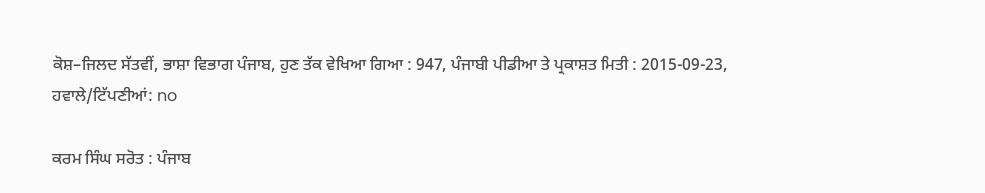ਕੋਸ਼–ਜਿਲਦ ਸੱਤਵੀਂ, ਭਾਸ਼ਾ ਵਿਭਾਗ ਪੰਜਾਬ, ਹੁਣ ਤੱਕ ਵੇਖਿਆ ਗਿਆ : 947, ਪੰਜਾਬੀ ਪੀਡੀਆ ਤੇ ਪ੍ਰਕਾਸ਼ਤ ਮਿਤੀ : 2015-09-23, ਹਵਾਲੇ/ਟਿੱਪਣੀਆਂ: no

ਕਰਮ ਸਿੰਘ ਸਰੋਤ : ਪੰਜਾਬ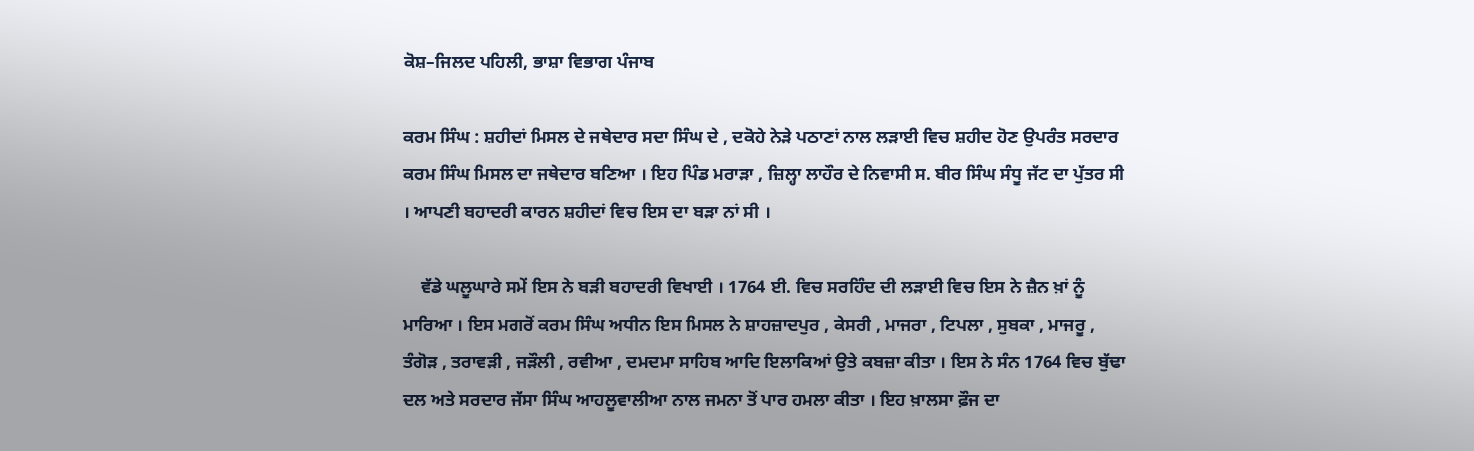ਕੋਸ਼–ਜਿਲਦ ਪਹਿਲੀ, ਭਾਸ਼ਾ ਵਿਭਾਗ ਪੰਜਾਬ

ਕਰਮ ਸਿੰਘ : ਸ਼ਹੀਦਾਂ ਮਿਸਲ ਦੇ ਜਥੇਦਾਰ ਸਦਾ ਸਿੰਘ ਦੇ , ਦਕੋਹੇ ਨੇੜੇ ਪਠਾਣਾਂ ਨਾਲ ਲੜਾਈ ਵਿਚ ਸ਼ਹੀਦ ਹੋਣ ਉਪਰੰਤ ਸਰਦਾਰ ਕਰਮ ਸਿੰਘ ਮਿਸਲ ਦਾ ਜਥੇਦਾਰ ਬਣਿਆ । ਇਹ ਪਿੰਡ ਮਰਾੜਾ , ਜ਼ਿਲ੍ਹਾ ਲਾਹੌਰ ਦੇ ਨਿਵਾਸੀ ਸ. ਬੀਰ ਸਿੰਘ ਸੰਧੂ ਜੱਟ ਦਾ ਪੁੱਤਰ ਸੀ । ਆਪਣੀ ਬਹਾਦਰੀ ਕਾਰਨ ਸ਼ਹੀਦਾਂ ਵਿਚ ਇਸ ਦਾ ਬੜਾ ਨਾਂ ਸੀ ।

    ਵੱਡੇ ਘਲੂਘਾਰੇ ਸਮੇਂ ਇਸ ਨੇ ਬੜੀ ਬਹਾਦਰੀ ਵਿਖਾਈ । 1764 ਈ. ਵਿਚ ਸਰਹਿੰਦ ਦੀ ਲੜਾਈ ਵਿਚ ਇਸ ਨੇ ਜ਼ੈਨ ਖ਼ਾਂ ਨੂੰ ਮਾਰਿਆ । ਇਸ ਮਗਰੋਂ ਕਰਮ ਸਿੰਘ ਅਧੀਨ ਇਸ ਮਿਸਲ ਨੇ ਸ਼ਾਹਜ਼ਾਦਪੁਰ , ਕੇਸਰੀ , ਮਾਜਰਾ , ਟਿਪਲਾ , ਸੁਬਕਾ , ਮਾਜਰੂ , ਤੰਗੋੜ , ਤਰਾਵੜੀ , ਜੜੌਲੀ , ਰਵੀਆ , ਦਮਦਮਾ ਸਾਹਿਬ ਆਦਿ ਇਲਾਕਿਆਂ ਉਤੇ ਕਬਜ਼ਾ ਕੀਤਾ । ਇਸ ਨੇ ਸੰਨ 1764 ਵਿਚ ਬੁੱਢਾ ਦਲ ਅਤੇ ਸਰਦਾਰ ਜੱਸਾ ਸਿੰਘ ਆਹਲੂਵਾਲੀਆ ਨਾਲ ਜਮਨਾ ਤੋਂ ਪਾਰ ਹਮਲਾ ਕੀਤਾ । ਇਹ ਖ਼ਾਲਸਾ ਫ਼ੌਜ ਦਾ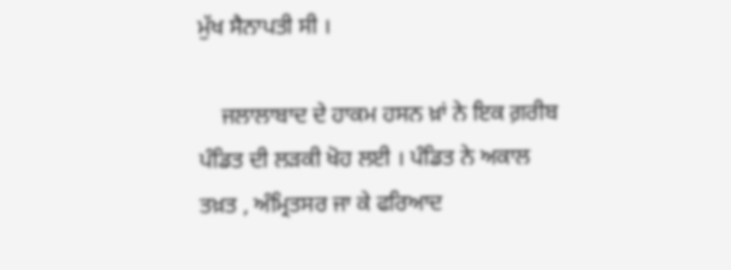ਮੁੱਖ ਸੈਨਾਪਤੀ ਸੀ ।

    ਜਲਾਲਾਬਾਦ ਦੇ ਹਾਕਮ ਹਸਨ ਖ਼ਾਂ ਨੇ ਇਕ ਗ਼ਰੀਬ ਪੰਡਿਤ ਦੀ ਲੜਕੀ ਖੋਹ ਲਈ । ਪੰਡਿਤ ਨੇ ਅਕਾਲ ਤਖ਼ਤ , ਅੰਮ੍ਰਿਤਸਰ ਜਾ ਕੇ ਫਰਿਆਦ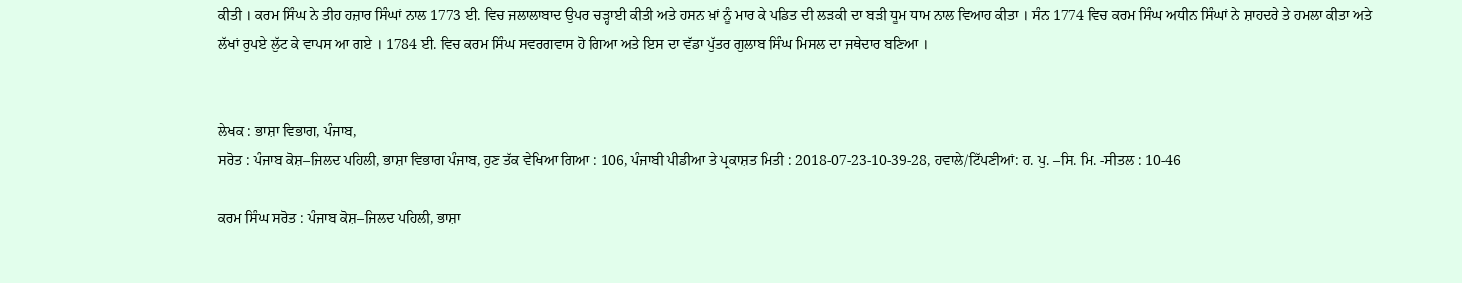ਕੀਤੀ । ਕਰਮ ਸਿੰਘ ਨੇ ਤੀਹ ਹਜ਼ਾਰ ਸਿੰਘਾਂ ਨਾਲ 1773 ਈ. ਵਿਚ ਜਲਾਲਾਬਾਦ ਉਪਰ ਚੜ੍ਹਾਈ ਕੀਤੀ ਅਤੇ ਹਸਨ ਖ਼ਾਂ ਨੂੰ ਮਾਰ ਕੇ ਪਡਿਤ ਦੀ ਲੜਕੀ ਦਾ ਬੜੀ ਧੂਮ ਧਾਮ ਨਾਲ ਵਿਆਹ ਕੀਤਾ । ਸੰਨ 1774 ਵਿਚ ਕਰਮ ਸਿੰਘ ਅਧੀਨ ਸਿੰਘਾਂ ਨੇ ਸ਼ਾਹਦਰੇ ਤੇ ਹਮਲਾ ਕੀਤਾ ਅਤੇ ਲੱਖਾਂ ਰੁਪਏ ਲੁੱਟ ਕੇ ਵਾਪਸ ਆ ਗਏ । 1784 ਈ. ਵਿਚ ਕਰਮ ਸਿੰਘ ਸਵਰਗਵਾਸ ਹੋ ਗਿਆ ਅਤੇ ਇਸ ਦਾ ਵੱਡਾ ਪੁੱਤਰ ਗੁਲਾਬ ਸਿੰਘ ਮਿਸਲ ਦਾ ਜਥੇਦਾਰ ਬਣਿਆ ।


ਲੇਖਕ : ਭਾਸ਼ਾ ਵਿਭਾਗ, ਪੰਜਾਬ,
ਸਰੋਤ : ਪੰਜਾਬ ਕੋਸ਼–ਜਿਲਦ ਪਹਿਲੀ, ਭਾਸ਼ਾ ਵਿਭਾਗ ਪੰਜਾਬ, ਹੁਣ ਤੱਕ ਵੇਖਿਆ ਗਿਆ : 106, ਪੰਜਾਬੀ ਪੀਡੀਆ ਤੇ ਪ੍ਰਕਾਸ਼ਤ ਮਿਤੀ : 2018-07-23-10-39-28, ਹਵਾਲੇ/ਟਿੱਪਣੀਆਂ: ਹ. ਪੁ. –ਸਿ. ਮਿ. -ਸੀਤਲ : 10-46

ਕਰਮ ਸਿੰਘ ਸਰੋਤ : ਪੰਜਾਬ ਕੋਸ਼–ਜਿਲਦ ਪਹਿਲੀ, ਭਾਸ਼ਾ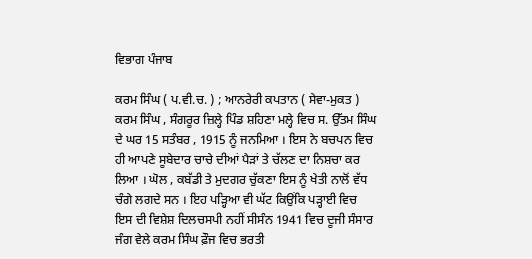ਵਿਭਾਗ ਪੰਜਾਬ

ਕਰਮ ਸਿੰਘ ( ਪ.ਵੀ.ਚ. ) ; ਆਨਰੇਰੀ ਕਪਤਾਨ ( ਸੇਵਾ-ਮੁਕਤ ) ਕਰਮ ਸਿੰਘ , ਸੰਗਰੂਰ ਜ਼ਿਲ੍ਹੇ ਪਿੰਡ ਸ਼ਹਿਣਾ ਮਲ੍ਹੇ ਵਿਚ ਸ. ਉੱਤਮ ਸਿੰਘ ਦੇ ਘਰ 15 ਸਤੰਬਰ , 1915 ਨੂੰ ਜਨਮਿਆ । ਇਸ ਨੇ ਬਚਪਨ ਵਿਚ ਹੀ ਆਪਣੇ ਸੂਬੇਦਾਰ ਚਾਚੇ ਦੀਆਂ ਪੈੜਾਂ ਤੇ ਚੱਲਣ ਦਾ ਨਿਸ਼ਚਾ ਕਰ ਲਿਆ । ਘੋਲ , ਕਬੱਡੀ ਤੇ ਮੁਦਗਰ ਚੁੱਕਣਾ ਇਸ ਨੂੰ ਖੇਤੀ ਨਾਲੋਂ ਵੱਧ ਚੰਗੇ ਲਗਦੇ ਸਨ । ਇਹ ਪੜ੍ਹਿਆ ਵੀ ਘੱਟ ਕਿਉਂਕਿ ਪੜ੍ਹਾਈ ਵਿਚ ਇਸ ਦੀ ਵਿਸ਼ੇਸ਼ ਦਿਲਚਸਪੀ ਨਹੀਂ ਸੀਸੰਨ 1941 ਵਿਚ ਦੂਜੀ ਸੰਸਾਰ ਜੰਗ ਵੇਲੇ ਕਰਮ ਸਿੰਘ ਫ਼ੌਜ ਵਿਚ ਭਰਤੀ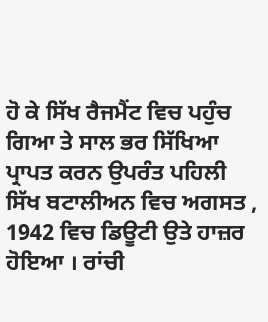ਹੋ ਕੇ ਸਿੱਖ ਰੈਜਮੈਂਟ ਵਿਚ ਪਹੁੰਚ ਗਿਆ ਤੇ ਸਾਲ ਭਰ ਸਿੱਖਿਆ ਪ੍ਰਾਪਤ ਕਰਨ ਉਪਰੰਤ ਪਹਿਲੀ ਸਿੱਖ ਬਟਾਲੀਅਨ ਵਿਚ ਅਗਸਤ , 1942 ਵਿਚ ਡਿਊਟੀ ਉਤੇ ਹਾਜ਼ਰ ਹੋਇਆ । ਰਾਂਚੀ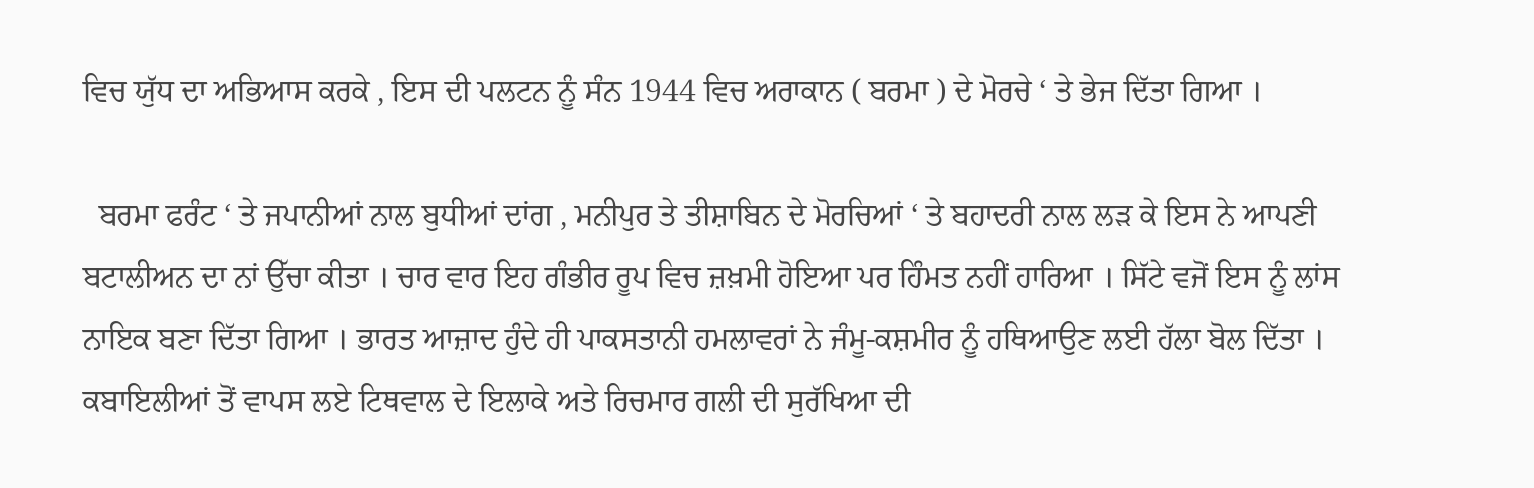ਵਿਚ ਯੁੱਧ ਦਾ ਅਭਿਆਸ ਕਰਕੇ , ਇਸ ਦੀ ਪਲਟਨ ਨੂੰ ਸੰਨ 1944 ਵਿਚ ਅਰਾਕਾਨ ( ਬਰਮਾ ) ਦੇ ਮੋਰਚੇ ‘ ਤੇ ਭੇਜ ਦਿੱਤਾ ਗਿਆ ।

  ਬਰਮਾ ਫਰੰਟ ‘ ਤੇ ਜਪਾਨੀਆਂ ਨਾਲ ਬੁਧੀਆਂ ਦਾਂਗ , ਮਨੀਪੁਰ ਤੇ ਤੀਸ਼ਾਬਿਨ ਦੇ ਮੋਰਚਿਆਂ ‘ ਤੇ ਬਹਾਦਰੀ ਨਾਲ ਲੜ ਕੇ ਇਸ ਨੇ ਆਪਣੀ ਬਟਾਲੀਅਨ ਦਾ ਨਾਂ ਉੱਚਾ ਕੀਤਾ । ਚਾਰ ਵਾਰ ਇਹ ਗੰਭੀਰ ਰੂਪ ਵਿਚ ਜ਼ਖ਼ਮੀ ਹੋਇਆ ਪਰ ਹਿੰਮਤ ਨਹੀਂ ਹਾਰਿਆ । ਸਿੱਟੇ ਵਜੋਂ ਇਸ ਨੂੰ ਲਾਂਸ ਨਾਇਕ ਬਣਾ ਦਿੱਤਾ ਗਿਆ । ਭਾਰਤ ਆਜ਼ਾਦ ਹੁੰਦੇ ਹੀ ਪਾਕਸਤਾਨੀ ਹਮਲਾਵਰਾਂ ਨੇ ਜੰਮੂ-ਕਸ਼ਮੀਰ ਨੂੰ ਹਥਿਆਉਣ ਲਈ ਹੱਲਾ ਬੋਲ ਦਿੱਤਾ । ਕਬਾਇਲੀਆਂ ਤੋਂ ਵਾਪਸ ਲਏ ਟਿਥਵਾਲ ਦੇ ਇਲਾਕੇ ਅਤੇ ਰਿਚਮਾਰ ਗਲੀ ਦੀ ਸੁਰੱਖਿਆ ਦੀ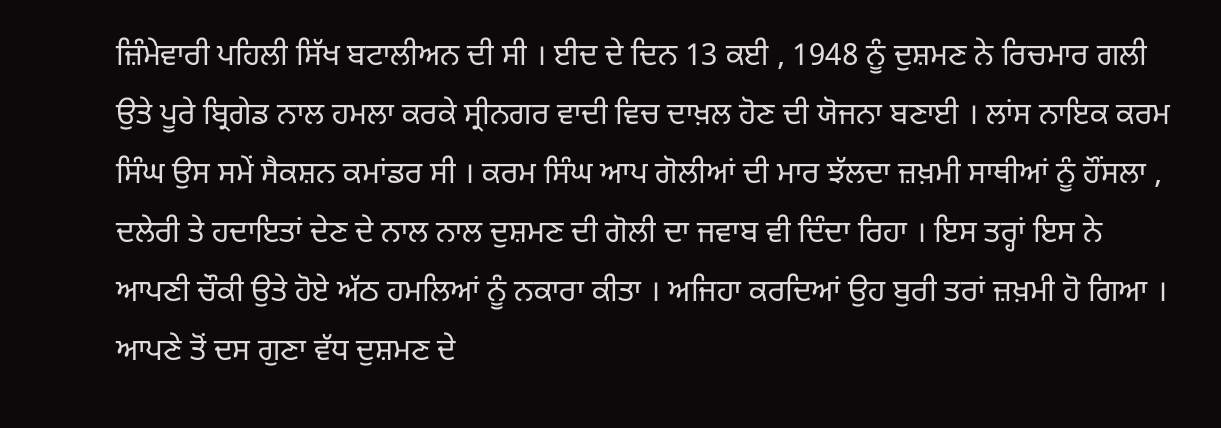ਜ਼ਿੰਮੇਵਾਰੀ ਪਹਿਲੀ ਸਿੱਖ ਬਟਾਲੀਅਨ ਦੀ ਸੀ । ਈਦ ਦੇ ਦਿਨ 13 ਕਈ , 1948 ਨੂੰ ਦੁਸ਼ਮਣ ਨੇ ਰਿਚਮਾਰ ਗਲੀ ਉਤੇ ਪੂਰੇ ਬ੍ਰਿਗੇਡ ਨਾਲ ਹਮਲਾ ਕਰਕੇ ਸ੍ਰੀਨਗਰ ਵਾਦੀ ਵਿਚ ਦਾਖ਼ਲ ਹੋਣ ਦੀ ਯੋਜਨਾ ਬਣਾਈ । ਲਾਂਸ ਨਾਇਕ ਕਰਮ ਸਿੰਘ ਉਸ ਸਮੇਂ ਸੈਕਸ਼ਨ ਕਮਾਂਡਰ ਸੀ । ਕਰਮ ਸਿੰਘ ਆਪ ਗੋਲੀਆਂ ਦੀ ਮਾਰ ਝੱਲਦਾ ਜ਼ਖ਼ਮੀ ਸਾਥੀਆਂ ਨੂੰ ਹੌਂਸਲਾ , ਦਲੇਰੀ ਤੇ ਹਦਾਇਤਾਂ ਦੇਣ ਦੇ ਨਾਲ ਨਾਲ ਦੁਸ਼ਮਣ ਦੀ ਗੋਲੀ ਦਾ ਜਵਾਬ ਵੀ ਦਿੰਦਾ ਰਿਹਾ । ਇਸ ਤਰ੍ਹਾਂ ਇਸ ਨੇ ਆਪਣੀ ਚੌਕੀ ਉਤੇ ਹੋਏ ਅੱਠ ਹਮਲਿਆਂ ਨੂੰ ਨਕਾਰਾ ਕੀਤਾ । ਅਜਿਹਾ ਕਰਦਿਆਂ ਉਹ ਬੁਰੀ ਤਰਾਂ ਜ਼ਖ਼ਮੀ ਹੋ ਗਿਆ । ਆਪਣੇ ਤੋਂ ਦਸ ਗੁਣਾ ਵੱਧ ਦੁਸ਼ਮਣ ਦੇ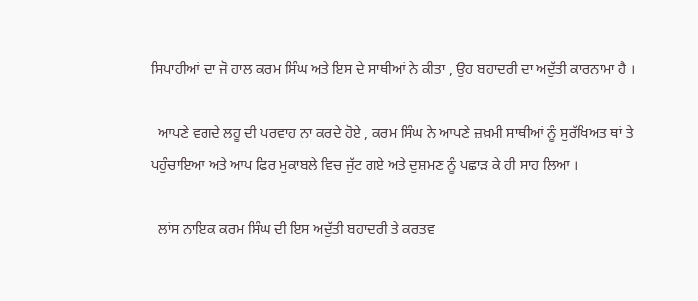ਸਿਪਾਹੀਆਂ ਦਾ ਜੋ ਹਾਲ ਕਰਮ ਸਿੰਘ ਅਤੇ ਇਸ ਦੇ ਸਾਥੀਆਂ ਨੇ ਕੀਤਾ , ਉਹ ਬਹਾਦਰੀ ਦਾ ਅਦੁੱਤੀ ਕਾਰਨਾਮਾ ਹੈ ।

  ਆਪਣੇ ਵਗਦੇ ਲਹੂ ਦੀ ਪਰਵਾਹ ਨਾ ਕਰਦੇ ਹੋਏ , ਕਰਮ ਸਿੰਘ ਨੇ ਆਪਣੇ ਜ਼ਖ਼ਮੀ ਸਾਥੀਆਂ ਨੂੰ ਸੁਰੱਖਿਅਤ ਥਾਂ ਤੇ ਪਹੁੰਚਾਇਆ ਅਤੇ ਆਪ ਫਿਰ ਮੁਕਾਬਲੇ ਵਿਚ ਜੁੱਟ ਗਏ ਅਤੇ ਦੁਸ਼ਮਣ ਨੂੰ ਪਛਾੜ ਕੇ ਹੀ ਸਾਹ ਲਿਆ ।

  ਲਾਂਸ ਨਾਇਕ ਕਰਮ ਸਿੰਘ ਦੀ ਇਸ ਅਦੁੱਤੀ ਬਹਾਦਰੀ ਤੇ ਕਰਤਵ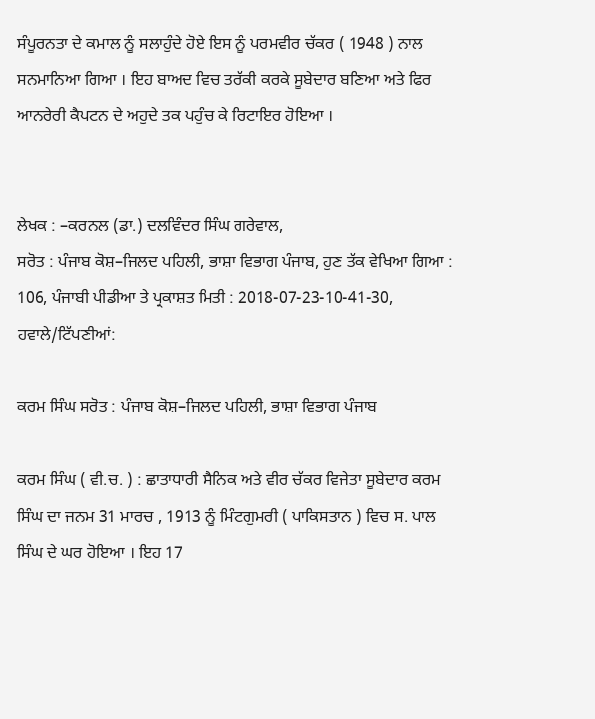ਸੰਪੂਰਨਤਾ ਦੇ ਕਮਾਲ ਨੂੰ ਸਲਾਹੁੰਦੇ ਹੋਏ ਇਸ ਨੂੰ ਪਰਮਵੀਰ ਚੱਕਰ ( 1948 ) ਨਾਲ ਸਨਮਾਨਿਆ ਗਿਆ । ਇਹ ਬਾਅਦ ਵਿਚ ਤਰੱਕੀ ਕਰਕੇ ਸੂਬੇਦਾਰ ਬਣਿਆ ਅਤੇ ਫਿਰ ਆਨਰੇਰੀ ਕੈਪਟਨ ਦੇ ਅਹੁਦੇ ਤਕ ਪਹੁੰਚ ਕੇ ਰਿਟਾਇਰ ਹੋਇਆ ।


ਲੇਖਕ : –ਕਰਨਲ (ਡਾ.) ਦਲਵਿੰਦਰ ਸਿੰਘ ਗਰੇਵਾਲ,
ਸਰੋਤ : ਪੰਜਾਬ ਕੋਸ਼–ਜਿਲਦ ਪਹਿਲੀ, ਭਾਸ਼ਾ ਵਿਭਾਗ ਪੰਜਾਬ, ਹੁਣ ਤੱਕ ਵੇਖਿਆ ਗਿਆ : 106, ਪੰਜਾਬੀ ਪੀਡੀਆ ਤੇ ਪ੍ਰਕਾਸ਼ਤ ਮਿਤੀ : 2018-07-23-10-41-30, ਹਵਾਲੇ/ਟਿੱਪਣੀਆਂ:

ਕਰਮ ਸਿੰਘ ਸਰੋਤ : ਪੰਜਾਬ ਕੋਸ਼–ਜਿਲਦ ਪਹਿਲੀ, ਭਾਸ਼ਾ ਵਿਭਾਗ ਪੰਜਾਬ

ਕਰਮ ਸਿੰਘ ( ਵੀ.ਚ. ) : ਛਾਤਾਧਾਰੀ ਸੈਨਿਕ ਅਤੇ ਵੀਰ ਚੱਕਰ ਵਿਜੇਤਾ ਸੂਬੇਦਾਰ ਕਰਮ ਸਿੰਘ ਦਾ ਜਨਮ 31 ਮਾਰਚ , 1913 ਨੂੰ ਮਿੰਟਗੁਮਰੀ ( ਪਾਕਿਸਤਾਨ ) ਵਿਚ ਸ. ਪਾਲ ਸਿੰਘ ਦੇ ਘਰ ਹੋਇਆ । ਇਹ 17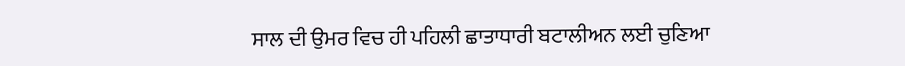ਸਾਲ ਦੀ ਉਮਰ ਵਿਚ ਹੀ ਪਹਿਲੀ ਛਾਤਾਧਾਰੀ ਬਟਾਲੀਅਨ ਲਈ ਚੁਣਿਆ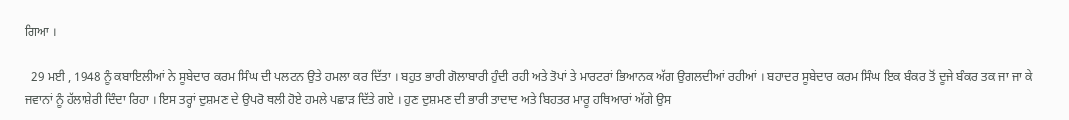ਗਿਆ ।

  29 ਮਈ , 1948 ਨੂੰ ਕਬਾਇਲੀਆਂ ਨੇ ਸੂਬੇਦਾਰ ਕਰਮ ਸਿੰਘ ਦੀ ਪਲਟਨ ਉਤੇ ਹਮਲਾ ਕਰ ਦਿੱਤਾ । ਬਹੁਤ ਭਾਰੀ ਗੋਲਾਬਾਰੀ ਹੁੰਦੀ ਰਹੀ ਅਤੇ ਤੋਪਾਂ ਤੇ ਮਾਰਟਰਾਂ ਭਿਆਨਕ ਅੱਗ ਉਗਲਦੀਆਂ ਰਹੀਆਂ । ਬਹਾਦਰ ਸੂਬੇਦਾਰ ਕਰਮ ਸਿੰਘ ਇਕ ਬੰਕਰ ਤੋਂ ਦੂਜੇ ਬੰਕਰ ਤਕ ਜਾ ਜਾ ਕੇ ਜਵਾਨਾਂ ਨੂੰ ਹੱਲਾਸ਼ੇਰੀ ਦਿੰਦਾ ਰਿਹਾ । ਇਸ ਤਰ੍ਹਾਂ ਦੁਸ਼ਮਣ ਦੇ ਉਪਰੋ ਥਲੀ ਹੋਏ ਹਮਲੇ ਪਛਾੜ ਦਿੱਤੇ ਗਏ । ਹੁਣ ਦੁਸ਼ਮਣ ਦੀ ਭਾਰੀ ਤਾਦਾਦ ਅਤੇ ਬਿਹਤਰ ਮਾਰੂ ਹਥਿਆਰਾਂ ਅੱਗੇ ਉਸ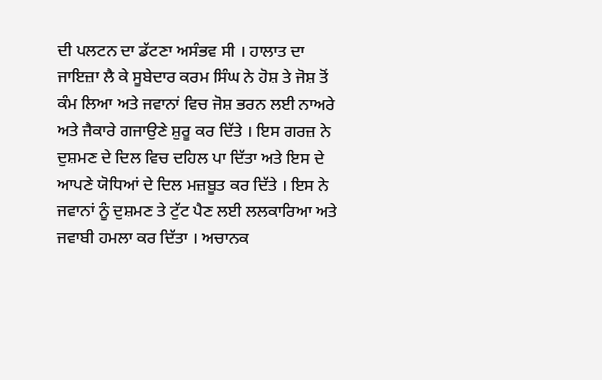ਦੀ ਪਲਟਨ ਦਾ ਡੱਟਣਾ ਅਸੰਭਵ ਸੀ । ਹਾਲਾਤ ਦਾ ਜਾਇਜ਼ਾ ਲੈ ਕੇ ਸੂਬੇਦਾਰ ਕਰਮ ਸਿੰਘ ਨੇ ਹੋਸ਼ ਤੇ ਜੋਸ਼ ਤੋਂ ਕੰਮ ਲਿਆ ਅਤੇ ਜਵਾਨਾਂ ਵਿਚ ਜੋਸ਼ ਭਰਨ ਲਈ ਨਾਅਰੇ ਅਤੇ ਜੈਕਾਰੇ ਗਜਾਉਣੇ ਸ਼ੁਰੂ ਕਰ ਦਿੱਤੇ । ਇਸ ਗਰਜ਼ ਨੇ ਦੁਸ਼ਮਣ ਦੇ ਦਿਲ ਵਿਚ ਦਹਿਲ ਪਾ ਦਿੱਤਾ ਅਤੇ ਇਸ ਦੇ ਆਪਣੇ ਯੋਧਿਆਂ ਦੇ ਦਿਲ ਮਜ਼ਬੂਤ ਕਰ ਦਿੱਤੇ । ਇਸ ਨੇ ਜਵਾਨਾਂ ਨੂੰ ਦੁਸ਼ਮਣ ਤੇ ਟੁੱਟ ਪੈਣ ਲਈ ਲਲਕਾਰਿਆ ਅਤੇ ਜਵਾਬੀ ਹਮਲਾ ਕਰ ਦਿੱਤਾ । ਅਚਾਨਕ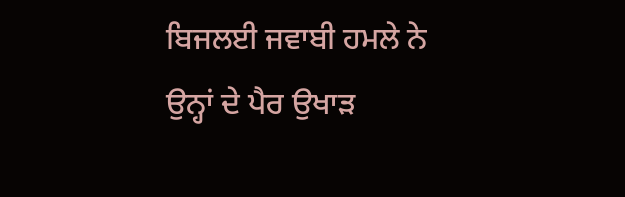ਬਿਜਲਈ ਜਵਾਬੀ ਹਮਲੇ ਨੇ ਉਨ੍ਹਾਂ ਦੇ ਪੈਰ ਉਖਾੜ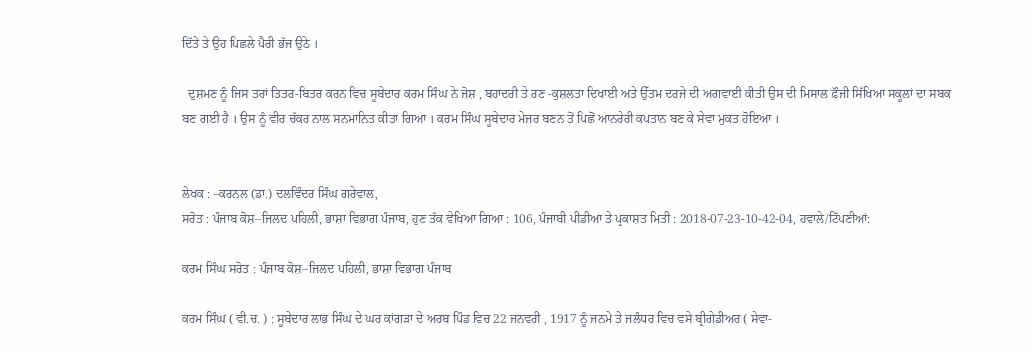ਦਿੱਤੇ ਤੇ ਉਹ ਪਿਛਲੇ ਪੈਰੀ ਭੱਜ ਉਠੇ ।

  ਦੁਸ਼ਮਣ ਨੂੰ ਜਿਸ ਤਰਾਂ ਤਿਤਰ-ਬਿਤਰ ਕਰਨ ਵਿਚ ਸੂਬੇਦਾਰ ਕਰਮ ਸਿੰਘ ਨੇ ਜੋਸ਼ , ਬਹਾਦਰੀ ਤੇ ਰਣ -ਕੁਸ਼ਲਤਾ ਦਿਖਾਈ ਅਤੇ ਉੱਤਮ ਦਰਜੇ ਦੀ ਅਗਵਾਈ ਕੀਤੀ ਉਸ ਦੀ ਮਿਸਾਲ ਫ਼ੌਜੀ ਸਿੱਖਿਆ ਸਕੂਲਾਂ ਦਾ ਸਬਕ ਬਣ ਗਈ ਹੈ । ਉਸ ਨੂੰ ਵੀਰ ਚੱਕਰ ਨਾਲ ਸਨਮਾਨਿਤ ਕੀਤਾ ਗਿਆ । ਕਰਮ ਸਿੰਘ ਸੂਬੇਦਾਰ ਮੇਜਰ ਬਣਨ ਤੋਂ ਪਿਛੋਂ ਆਨਰੇਰੀ ਕਪਤਾਨ ਬਣ ਕੇ ਸੇਵਾ ਮੁਕਤ ਹੋਇਆ ।


ਲੇਖਕ : –ਕਰਨਲ (ਡਾ.) ਦਲਵਿੰਦਰ ਸਿੰਘ ਗਰੇਵਾਲ,
ਸਰੋਤ : ਪੰਜਾਬ ਕੋਸ਼–ਜਿਲਦ ਪਹਿਲੀ, ਭਾਸ਼ਾ ਵਿਭਾਗ ਪੰਜਾਬ, ਹੁਣ ਤੱਕ ਵੇਖਿਆ ਗਿਆ : 106, ਪੰਜਾਬੀ ਪੀਡੀਆ ਤੇ ਪ੍ਰਕਾਸ਼ਤ ਮਿਤੀ : 2018-07-23-10-42-04, ਹਵਾਲੇ/ਟਿੱਪਣੀਆਂ:

ਕਰਮ ਸਿੰਘ ਸਰੋਤ : ਪੰਜਾਬ ਕੋਸ਼–ਜਿਲਦ ਪਹਿਲੀ, ਭਾਸ਼ਾ ਵਿਭਾਗ ਪੰਜਾਬ

ਕਰਮ ਸਿੰਘ ( ਵੀ.ਚ. ) : ਸੂਬੇਦਾਰ ਲਾਭ ਸਿੰਘ ਦੇ ਘਰ ਕਾਂਗੜਾ ਦੇ ਅਰਬ ਪਿੰਡ ਵਿਚ 22 ਜਨਵਰੀ , 1917 ਨੂੰ ਜਨਮੇ ਤੇ ਜਲੰਧਰ ਵਿਚ ਵਸੇ ਬ੍ਰੀਗੇਡੀਅਰ ( ਸੇਵਾ-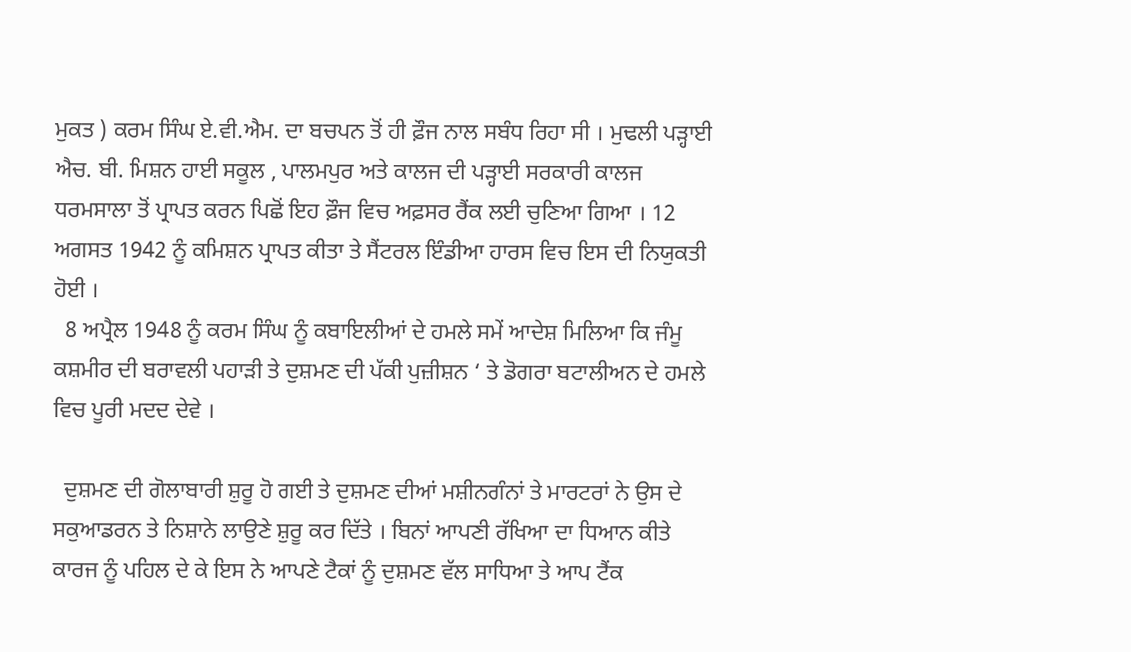ਮੁਕਤ ) ਕਰਮ ਸਿੰਘ ਏ.ਵੀ.ਐਮ. ਦਾ ਬਚਪਨ ਤੋਂ ਹੀ ਫ਼ੌਜ ਨਾਲ ਸਬੰਧ ਰਿਹਾ ਸੀ । ਮੁਢਲੀ ਪੜ੍ਹਾਈ ਐਚ. ਬੀ. ਮਿਸ਼ਨ ਹਾਈ ਸਕੂਲ , ਪਾਲਮਪੁਰ ਅਤੇ ਕਾਲਜ ਦੀ ਪੜ੍ਹਾਈ ਸਰਕਾਰੀ ਕਾਲਜ ਧਰਮਸਾਲਾ ਤੋਂ ਪ੍ਰਾਪਤ ਕਰਨ ਪਿਛੋਂ ਇਹ ਫ਼ੌਜ ਵਿਚ ਅਫ਼ਸਰ ਰੈਂਕ ਲਈ ਚੁਣਿਆ ਗਿਆ । 12 ਅਗਸਤ 1942 ਨੂੰ ਕਮਿਸ਼ਨ ਪ੍ਰਾਪਤ ਕੀਤਾ ਤੇ ਸੈਂਟਰਲ ਇੰਡੀਆ ਹਾਰਸ ਵਿਚ ਇਸ ਦੀ ਨਿਯੁਕਤੀ ਹੋਈ ।
  8 ਅਪ੍ਰੈਲ 1948 ਨੂੰ ਕਰਮ ਸਿੰਘ ਨੂੰ ਕਬਾਇਲੀਆਂ ਦੇ ਹਮਲੇ ਸਮੇਂ ਆਦੇਸ਼ ਮਿਲਿਆ ਕਿ ਜੰਮੂ ਕਸ਼ਮੀਰ ਦੀ ਬਰਾਵਲੀ ਪਹਾੜੀ ਤੇ ਦੁਸ਼ਮਣ ਦੀ ਪੱਕੀ ਪੁਜ਼ੀਸ਼ਨ ‘ ਤੇ ਡੋਗਰਾ ਬਟਾਲੀਅਨ ਦੇ ਹਮਲੇ ਵਿਚ ਪੂਰੀ ਮਦਦ ਦੇਵੇ ।

  ਦੁਸ਼ਮਣ ਦੀ ਗੋਲਾਬਾਰੀ ਸ਼ੁਰੂ ਹੋ ਗਈ ਤੇ ਦੁਸ਼ਮਣ ਦੀਆਂ ਮਸ਼ੀਨਗੰਨਾਂ ਤੇ ਮਾਰਟਰਾਂ ਨੇ ਉਸ ਦੇ ਸਕੁਆਡਰਨ ਤੇ ਨਿਸ਼ਾਨੇ ਲਾਉਣੇ ਸ਼ੁਰੂ ਕਰ ਦਿੱਤੇ । ਬਿਨਾਂ ਆਪਣੀ ਰੱਖਿਆ ਦਾ ਧਿਆਨ ਕੀਤੇ ਕਾਰਜ ਨੂੰ ਪਹਿਲ ਦੇ ਕੇ ਇਸ ਨੇ ਆਪਣੇ ਟੈਕਾਂ ਨੂੰ ਦੁਸ਼ਮਣ ਵੱਲ ਸਾਧਿਆ ਤੇ ਆਪ ਟੈਂਕ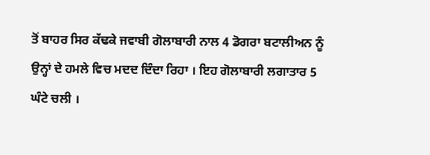ਤੋਂ ਬਾਹਰ ਸਿਰ ਕੱਢਕੇ ਜਵਾਬੀ ਗੋਲਾਬਾਰੀ ਨਾਲ 4 ਡੋਗਰਾ ਬਟਾਲੀਅਨ ਨੂੰ ਉਨ੍ਹਾਂ ਦੇ ਹਮਲੇ ਵਿਚ ਮਦਦ ਦਿੰਦਾ ਰਿਹਾ । ਇਹ ਗੋਲਾਬਾਰੀ ਲਗਾਤਾਰ 5 ਘੰਟੇ ਚਲੀ ।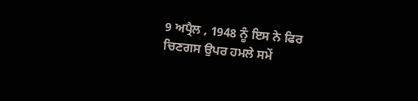9 ਅਪ੍ਰੈਲ , 1948 ਨੂੰ ਇਸ ਨੇ ਫਿਰ ਚਿਣਗਸ ਉਪਰ ਹਮਲੇ ਸਮੇਂ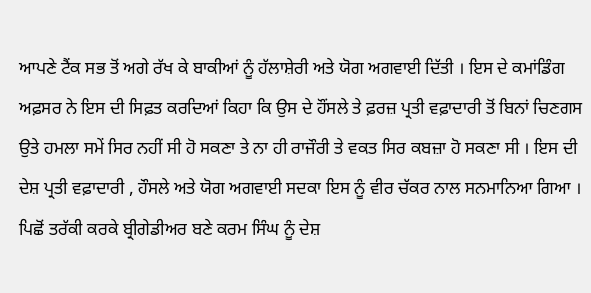ਆਪਣੇ ਟੈਂਕ ਸਭ ਤੋਂ ਅਗੇ ਰੱਖ ਕੇ ਬਾਕੀਆਂ ਨੂੰ ਹੱਲਾਸ਼ੇਰੀ ਅਤੇ ਯੋਗ ਅਗਵਾਈ ਦਿੱਤੀ । ਇਸ ਦੇ ਕਮਾਂਡਿੰਗ ਅਫ਼ਸਰ ਨੇ ਇਸ ਦੀ ਸਿਫ਼ਤ ਕਰਦਿਆਂ ਕਿਹਾ ਕਿ ਉਸ ਦੇ ਹੌਂਸਲੇ ਤੇ ਫ਼ਰਜ਼ ਪ੍ਰਤੀ ਵਫ਼ਾਦਾਰੀ ਤੋਂ ਬਿਨਾਂ ਚਿਣਗਸ ਉਤੇ ਹਮਲਾ ਸਮੇਂ ਸਿਰ ਨਹੀਂ ਸੀ ਹੋ ਸਕਣਾ ਤੇ ਨਾ ਹੀ ਰਾਜੌਰੀ ਤੇ ਵਕਤ ਸਿਰ ਕਬਜ਼ਾ ਹੋ ਸਕਣਾ ਸੀ । ਇਸ ਦੀ ਦੇਸ਼ ਪ੍ਰਤੀ ਵਫ਼ਾਦਾਰੀ , ਹੌਸਲੇ ਅਤੇ ਯੋਗ ਅਗਵਾਈ ਸਦਕਾ ਇਸ ਨੂੰ ਵੀਰ ਚੱਕਰ ਨਾਲ ਸਨਮਾਨਿਆ ਗਿਆ । ਪਿਛੋਂ ਤਰੱਕੀ ਕਰਕੇ ਬ੍ਰੀਗੇਡੀਅਰ ਬਣੇ ਕਰਮ ਸਿੰਘ ਨੂੰ ਦੇਸ਼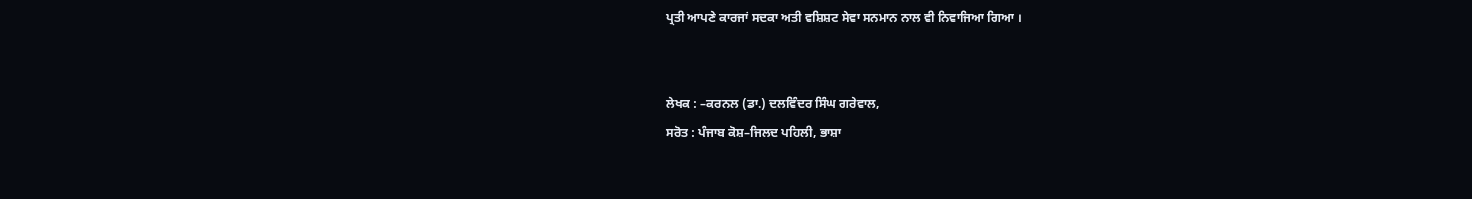ਪ੍ਰਤੀ ਆਪਣੇ ਕਾਰਜਾਂ ਸਦਕਾ ਅਤੀ ਵਸ਼ਿਸ਼ਟ ਸੇਵਾ ਸਨਮਾਨ ਨਾਲ ਵੀ ਨਿਵਾਜਿਆ ਗਿਆ ।


ਲੇਖਕ : –ਕਰਨਲ (ਡਾ.) ਦਲਵਿੰਦਰ ਸਿੰਘ ਗਰੇਵਾਲ,
ਸਰੋਤ : ਪੰਜਾਬ ਕੋਸ਼–ਜਿਲਦ ਪਹਿਲੀ, ਭਾਸ਼ਾ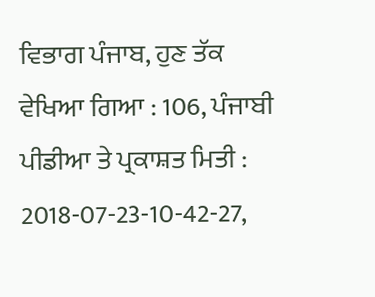ਵਿਭਾਗ ਪੰਜਾਬ, ਹੁਣ ਤੱਕ ਵੇਖਿਆ ਗਿਆ : 106, ਪੰਜਾਬੀ ਪੀਡੀਆ ਤੇ ਪ੍ਰਕਾਸ਼ਤ ਮਿਤੀ : 2018-07-23-10-42-27,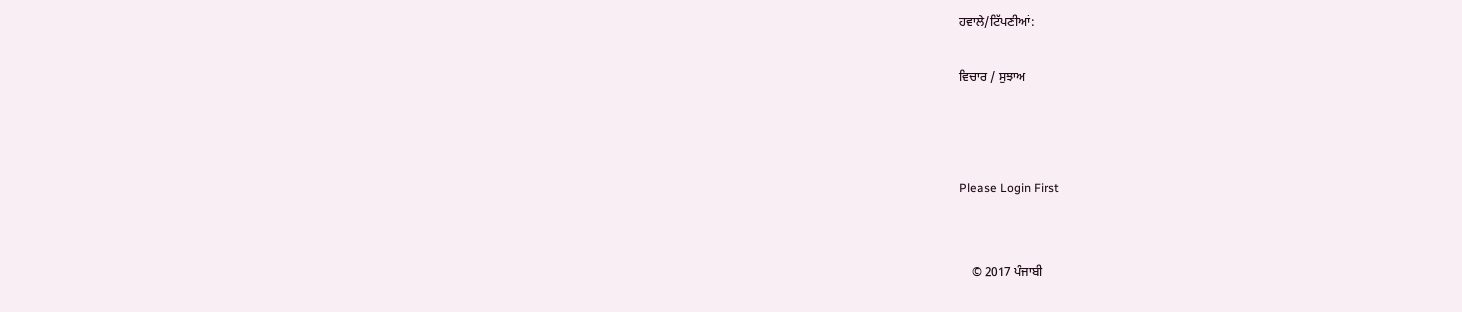ਹਵਾਲੇ/ਟਿੱਪਣੀਆਂ:

ਵਿਚਾਰ / ਸੁਝਾਅ



Please Login First


    © 2017 ਪੰਜਾਬੀ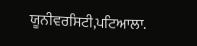ਯੂਨੀਵਰਸਿਟੀ,ਪਟਿਆਲਾ.